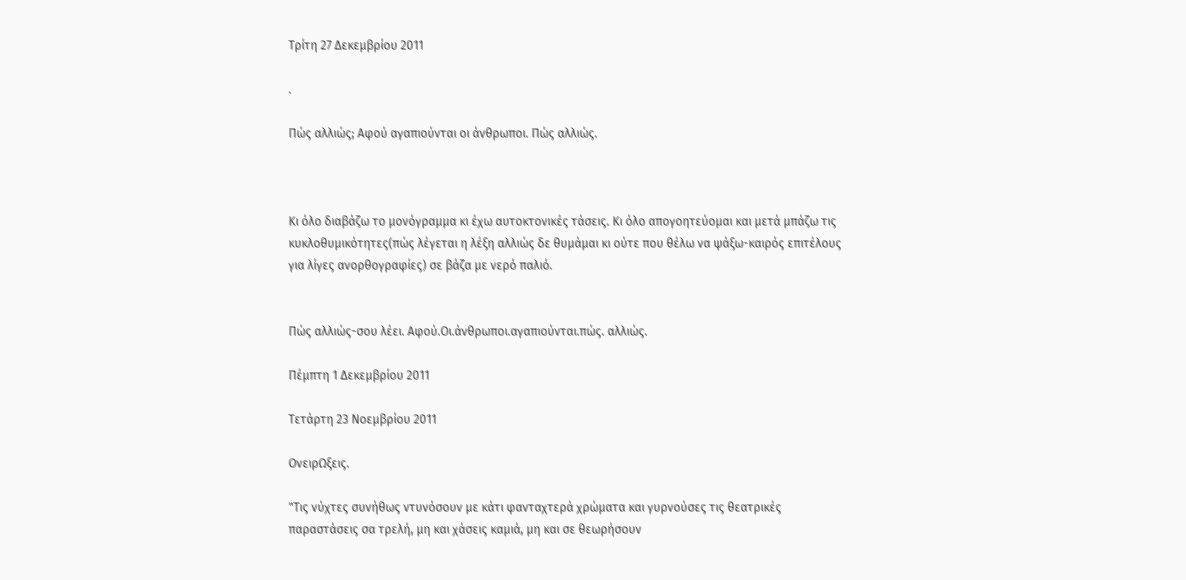Τρίτη 27 Δεκεμβρίου 2011

.

Πώς αλλιώς; Αφού αγαπιούνται οι άνθρωποι. Πώς αλλιώς.



Κι όλο διαβάζω το μονόγραμμα κι έχω αυτοκτονικές τάσεις. Κι όλο απογοητεύομαι και μετά μπάζω τις κυκλοθυμικότητες(πώς λέγεται η λέξη αλλιώς δε θυμάμαι κι ούτε που θέλω να ψάξω-καιρός επιτέλους για λίγες ανορθογραφίες) σε βάζα με νερό παλιό.


Πώς αλλιώς-σου λέει. Αφού.Οι.άνθρωποι.αγαπιούνται.πώς. αλλιώς.

Πέμπτη 1 Δεκεμβρίου 2011

Τετάρτη 23 Νοεμβρίου 2011

ΟνειρΩξεις.

"Τις νύχτες συνήθως ντυνόσουν με κάτι φανταχτερά χρώματα και γυρνούσες τις θεατρικές παραστάσεις σα τρελή, μη και χάσεις καμιά, μη και σε θεωρήσουν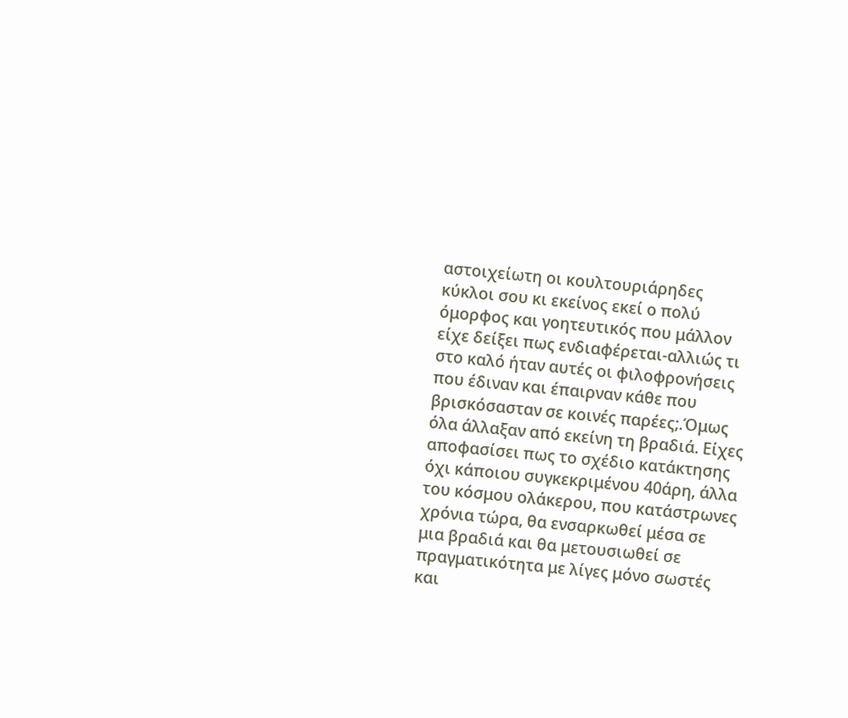αστοιχείωτη οι κουλτουριάρηδες κύκλοι σου κι εκείνος εκεί ο πολύ όμορφος και γοητευτικός που μάλλον είχε δείξει πως ενδιαφέρεται-αλλιώς τι στο καλό ήταν αυτές οι φιλοφρονήσεις που έδιναν και έπαιρναν κάθε που βρισκόσασταν σε κοινές παρέες;.Όμως όλα άλλαξαν από εκείνη τη βραδιά. Είχες αποφασίσει πως το σχέδιο κατάκτησης όχι κάποιου συγκεκριμένου 40άρη, άλλα του κόσμου ολάκερου, που κατάστρωνες χρόνια τώρα, θα ενσαρκωθεί μέσα σε μια βραδιά και θα μετουσιωθεί σε πραγματικότητα με λίγες μόνο σωστές και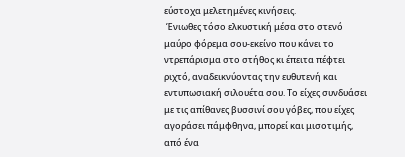εύστοχα μελετημένες κινήσεις.
 Ένιωθες τόσο ελκυστική μέσα στο στενό μαύρο φόρεμα σου-εκείνο που κάνει το ντρεπάρισμα στο στήθος κι έπειτα πέφτει ριχτό, αναδεικνύοντας την ευθυτενή και εντυπωσιακή σιλουέτα σου. Το είχες συνδυάσει με τις απίθανες βυσσινί σου γόβες, που είχες αγοράσει πάμφθηνα, μπορεί και μισοτιμής, από ένα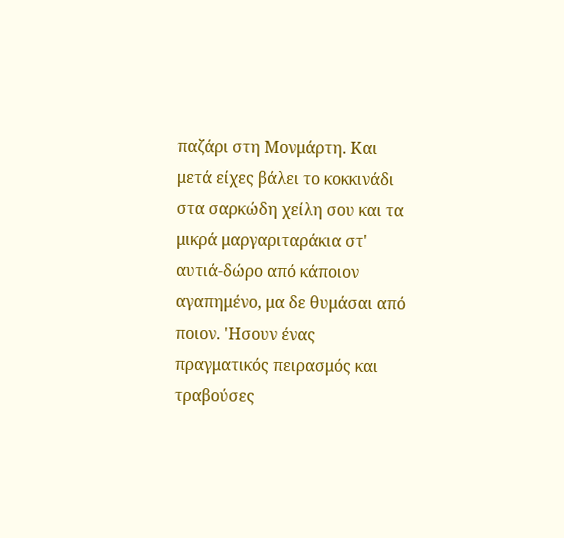παζάρι στη Μονμάρτη. Και μετά είχες βάλει το κοκκινάδι στα σαρκώδη χείλη σου και τα μικρά μαργαριταράκια στ' αυτιά-δώρο από κάποιον αγαπημένο, μα δε θυμάσαι από ποιον. 'Ησουν ένας πραγματικός πειρασμός και τραβούσες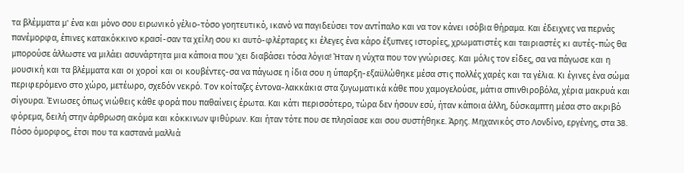τα βλέμματα μ' ένα και μόνο σου ειρωνικό γέλιο-τόσο γοητευτικό, ικανό να παγιδεύσει τον αντίπαλο και να τον κάνει ισόβια θήραμα. Και έδειχνες να περνάς πανέμορφα, έπινες κατακόκκινο κρασί-σαν τα χείλη σου κι αυτό-φλέρταρες κι έλεγες ένα κάρο έξυπνες ιστορίες, χρωματιστές και ταιριαστές κι αυτές-πώς θα μπορούσε άλλωστε να μιλάει ασυνάρτητα μια κάποια που 'χει διαβάσει τόσα λόγια! Ήταν η νύχτα που τον γνώρισες. Και μόλις τον είδες, σα να πάγωσε και η μουσική και τα βλέμματα και οι χοροί και οι κουβέντες-σα να πάγωσε η ίδια σου η ύπαρξη-εξαϋλώθηκε μέσα στις πολλές χαρές και τα γέλια. Κι έγινες ένα σώμα περιφερόμενο στο χώρο, μετέωρο, σχεδόν νεκρό. Τον κοίταζες έντονα-λακκάκια στα ζυγωματικά κάθε που χαμογελούσε, μάτια σπινθιροβόλα, χέρια μακρυά και σίγουρα. Ένιωσες όπως νιώθεις κάθε φορά που παθαίνεις έρωτα. Και κάτι περισσότερο, τώρα δεν ήσουν εσύ, ήταν κάποια άλλη, δύσκαμπτη μέσα στο ακριβό φόρεμα, δειλή στην άρθρωση ακόμα και κόκκινων ψιθύρων. Και ήταν τότε που σε πλησίασε και σου συστήθηκε. Άρης. Μηχανικός στο Λονδίνο, εργένης, στα 38. Πόσο όμορφος, έτσι που τα καστανά μαλλιά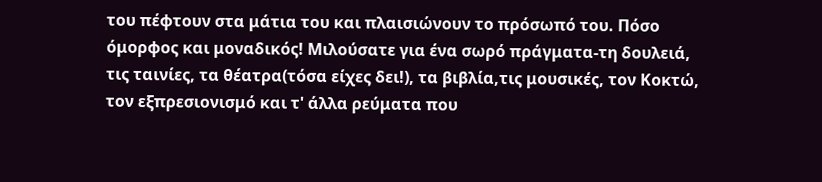του πέφτουν στα μάτια του και πλαισιώνουν το πρόσωπό του. Πόσο όμορφος και μοναδικός! Μιλούσατε για ένα σωρό πράγματα-τη δουλειά, τις ταινίες, τα θέατρα(τόσα είχες δει!), τα βιβλία,τις μουσικές, τον Κοκτώ, τον εξπρεσιονισμό και τ' άλλα ρεύματα που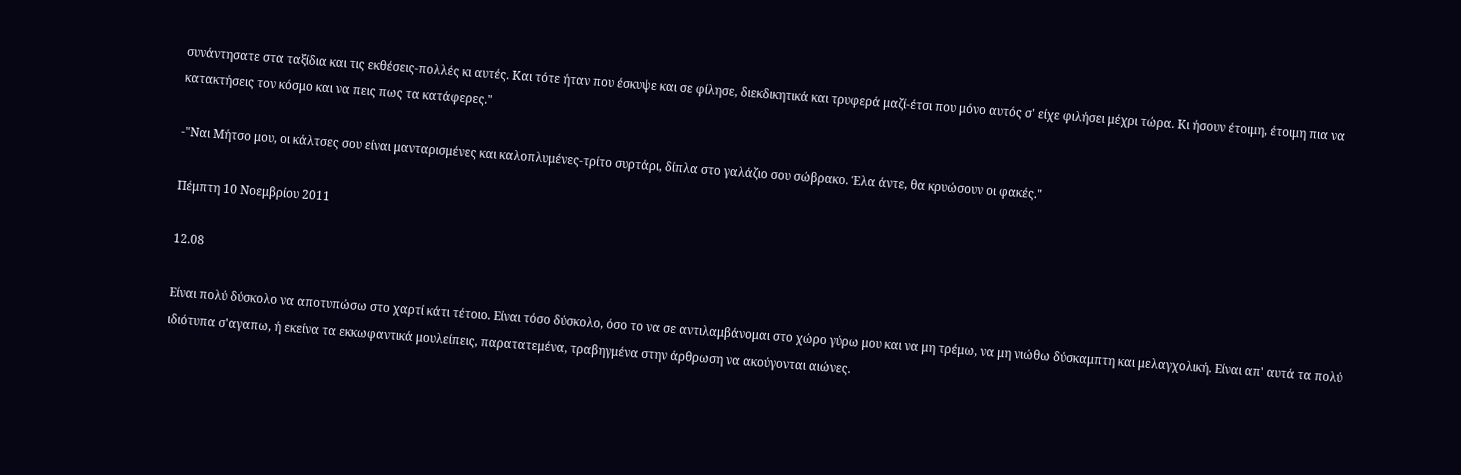συνάντησατε στα ταξίδια και τις εκθέσεις-πολλές κι αυτές. Και τότε ήταν που έσκυψε και σε φίλησε, διεκδικητικά και τρυφερά μαζί-έτσι που μόνο αυτός σ' είχε φιλήσει μέχρι τώρα. Κι ήσουν έτοιμη, έτοιμη πια να κατακτήσεις τον κόσμο και να πεις πως τα κατάφερες."

-"Ναι Μήτσο μου, οι κάλτσες σου είναι μανταρισμένες και καλοπλυμένες-τρίτο συρτάρι, δίπλα στο γαλάζιο σου σώβρακο. Έλα άντε, θα κρυώσουν οι φακές."

Πέμπτη 10 Νοεμβρίου 2011

12.08

Είναι πολύ δύσκολο να αποτυπώσω στο χαρτί κάτι τέτοιο. Είναι τόσο δύσκολο, όσο το να σε αντιλαμβάνομαι στο χώρο γύρω μου και να μη τρέμω, να μη νιώθω δύσκαμπτη και μελαγχολική. Είναι απ' αυτά τα πολύ ιδιότυπα σ'αγαπω, ή εκείνα τα εκκωφαντικά μουλείπεις, παρατατεμένα, τραβηγμένα στην άρθρωση να ακούγονται αιώνες.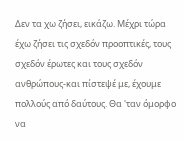Δεν τα χω ζήσει, εικάζω. Μέχρι τώρα έχω ζήσει τις σχεδόν προοπτικές, τους σχεδόν έρωτες και τους σχεδόν ανθρώπους-και πίστεψέ με, έχουμε πολλούς από δαύτους. Θα 'ταν όμορφο να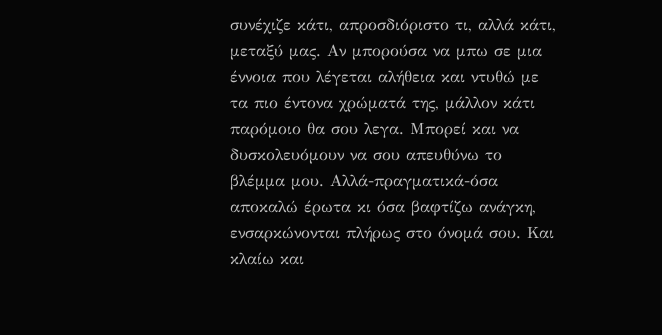συνέχιζε κάτι, απροσδιόριστο τι, αλλά κάτι, μεταξύ μας. Αν μπορούσα να μπω σε μια έννοια που λέγεται αλήθεια και ντυθώ με τα πιο έντονα χρώματά της, μάλλον κάτι παρόμοιο θα σου λεγα. Μπορεί και να δυσκολευόμουν να σου απευθύνω το βλέμμα μου. Αλλά-πραγματικά-όσα αποκαλώ έρωτα κι όσα βαφτίζω ανάγκη, ενσαρκώνονται πλήρως στο όνομά σου. Και κλαίω και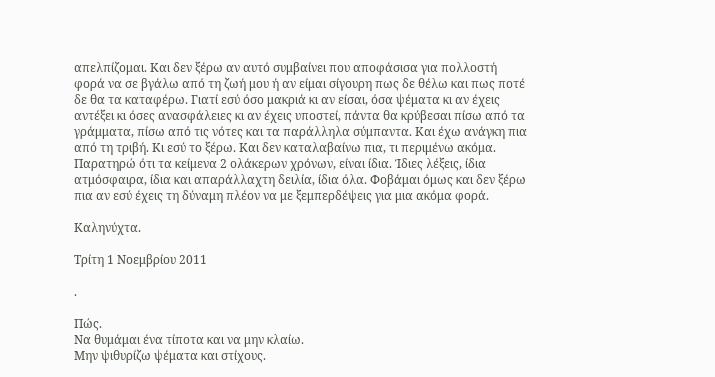απελπίζομαι. Και δεν ξέρω αν αυτό συμβαίνει που αποφάσισα για πολλοστή φορά να σε βγάλω από τη ζωή μου ή αν είμαι σίγουρη πως δε θέλω και πως ποτέ δε θα τα καταφέρω. Γιατί εσύ όσο μακριά κι αν είσαι, όσα ψέματα κι αν έχεις αντέξει κι όσες ανασφάλειες κι αν έχεις υποστεί, πάντα θα κρύβεσαι πίσω από τα γράμματα, πίσω από τις νότες και τα παράλληλα σύμπαντα. Και έχω ανάγκη πια από τη τριβή. Κι εσύ το ξέρω. Και δεν καταλαβαίνω πια, τι περιμένω ακόμα. Παρατηρώ ότι τα κείμενα 2 ολάκερων χρόνων, είναι ίδια. Ίδιες λέξεις, ίδια ατμόσφαιρα, ίδια και απαράλλαχτη δειλία, ίδια όλα. Φοβάμαι όμως και δεν ξέρω πια αν εσύ έχεις τη δύναμη πλέον να με ξεμπερδέψεις για μια ακόμα φορά.

Καληνύχτα.

Τρίτη 1 Νοεμβρίου 2011

.

Πώς.
Να θυμάμαι ένα τίποτα και να μην κλαίω.
Μην ψιθυρίζω ψέματα και στίχους.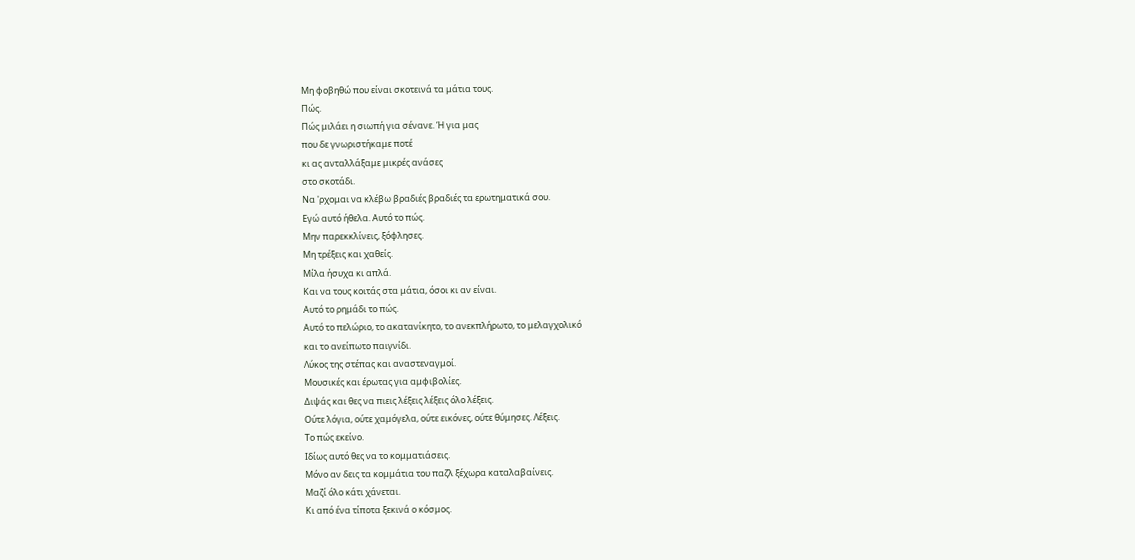Μη φοβηθώ που είναι σκοτεινά τα μάτια τους.
Πώς.
Πώς μιλάει η σιωπή για σένανε. Ή για μας
που δε γνωριστήκαμε ποτέ
κι ας ανταλλάξαμε μικρές ανάσες
στο σκοτάδι.
Να 'ρχομαι να κλέβω βραδιές βραδιές τα ερωτηματικά σου.
Εγώ αυτό ήθελα. Αυτό το πώς.
Μην παρεκκλίνεις, ξόφλησες.
Μη τρέξεις και χαθείς.
Μίλα ήσυχα κι απλά.
Και να τους κοιτάς στα μάτια, όσοι κι αν είναι.
Αυτό το ρημάδι το πώς.
Αυτό το πελώριο, το ακατανίκητο, το ανεκπλήρωτο, το μελαγχολικό
και το ανείπωτο παιγνίδι.
Λύκος της στέπας και αναστεναγμοί.
Μουσικές και έρωτας για αμφιβολίες.
Διψάς και θες να πιεις λέξεις λέξεις όλο λέξεις.
Ούτε λόγια, ούτε χαμόγελα, ούτε εικόνες, ούτε θύμησες. Λέξεις.
Το πώς εκείνο.
Ιδίως αυτό θες να το κομματιάσεις.
Μόνο αν δεις τα κομμάτια του παζλ ξέχωρα καταλαβαίνεις.
Μαζί όλο κάτι χάνεται.
Κι από ένα τίποτα ξεκινά ο κόσμος.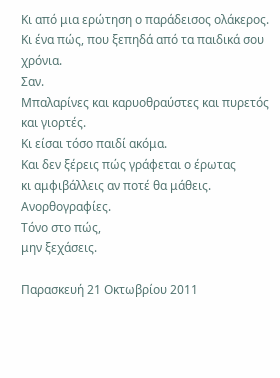Κι από μια ερώτηση ο παράδεισος ολάκερος.
Κι ένα πώς, που ξεπηδά από τα παιδικά σου χρόνια.
Σαν.
Μπαλαρίνες και καρυοθραύστες και πυρετός και γιορτές.
Κι είσαι τόσο παιδί ακόμα.
Και δεν ξέρεις πώς γράφεται ο έρωτας
κι αμφιβάλλεις αν ποτέ θα μάθεις.
Ανορθογραφίες.
Τόνο στο πώς,
μην ξεχάσεις.

Παρασκευή 21 Οκτωβρίου 2011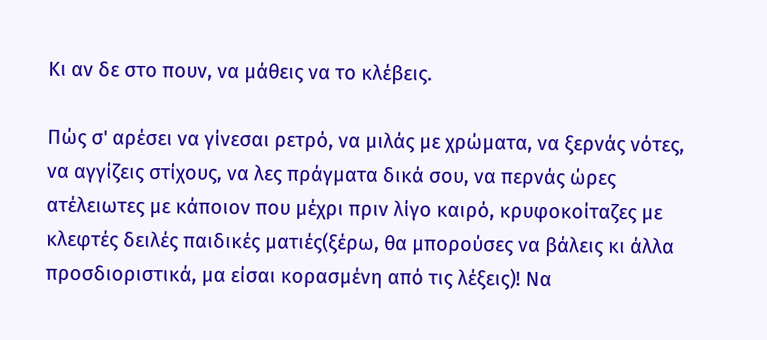Κι αν δε στο πουν, να μάθεις να το κλέβεις.

Πώς σ' αρέσει να γίνεσαι ρετρό, να μιλάς με χρώματα, να ξερνάς νότες, να αγγίζεις στίχους, να λες πράγματα δικά σου, να περνάς ώρες ατέλειωτες με κάποιον που μέχρι πριν λίγο καιρό, κρυφοκοίταζες με κλεφτές δειλές παιδικές ματιές(ξέρω, θα μπορούσες να βάλεις κι άλλα προσδιοριστικά, μα είσαι κορασμένη από τις λέξεις)! Να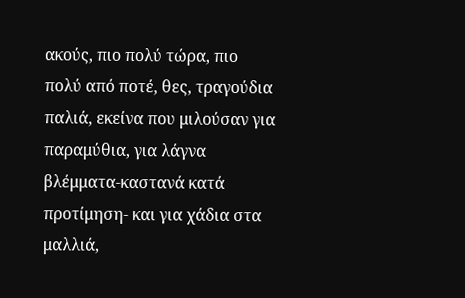ακούς, πιο πολύ τώρα, πιο πολύ από ποτέ, θες, τραγούδια παλιά, εκείνα που μιλούσαν για παραμύθια, για λάγνα βλέμματα-καστανά κατά προτίμηση- και για χάδια στα μαλλιά,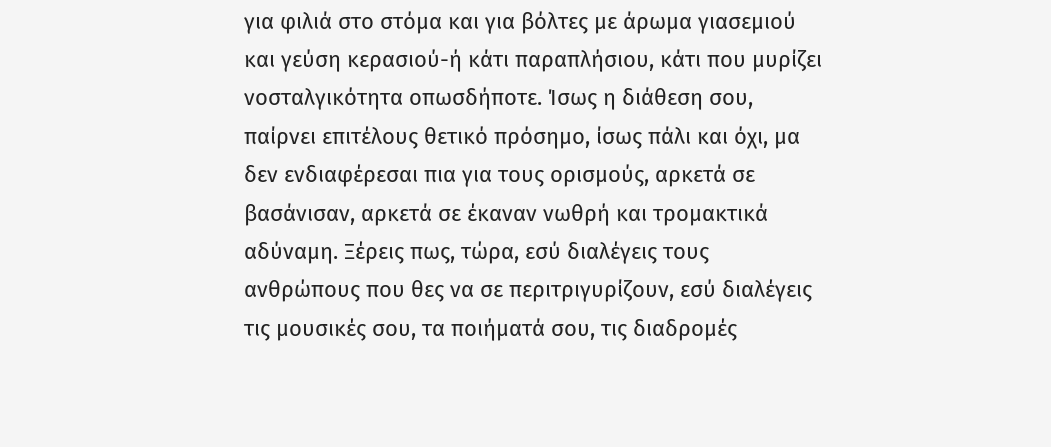για φιλιά στο στόμα και για βόλτες με άρωμα γιασεμιού και γεύση κερασιού-ή κάτι παραπλήσιου, κάτι που μυρίζει νοσταλγικότητα οπωσδήποτε. Ίσως η διάθεση σου, παίρνει επιτέλους θετικό πρόσημο, ίσως πάλι και όχι, μα δεν ενδιαφέρεσαι πια για τους ορισμούς, αρκετά σε βασάνισαν, αρκετά σε έκαναν νωθρή και τρομακτικά αδύναμη. Ξέρεις πως, τώρα, εσύ διαλέγεις τους ανθρώπους που θες να σε περιτριγυρίζουν, εσύ διαλέγεις τις μουσικές σου, τα ποιήματά σου, τις διαδρομές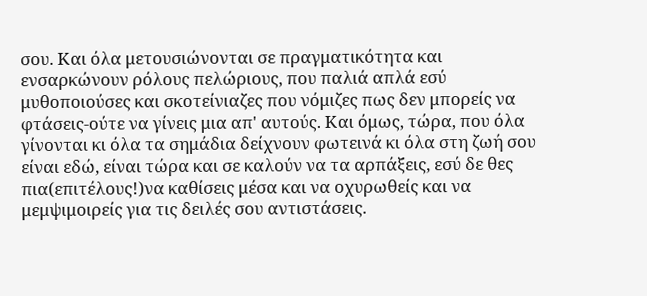σου. Και όλα μετουσιώνονται σε πραγματικότητα και ενσαρκώνουν ρόλους πελώριους, που παλιά απλά εσύ μυθοποιούσες και σκοτείνιαζες που νόμιζες πως δεν μπορείς να  φτάσεις-ούτε να γίνεις μια απ' αυτούς. Και όμως, τώρα, που όλα γίνονται κι όλα τα σημάδια δείχνουν φωτεινά κι όλα στη ζωή σου είναι εδώ, είναι τώρα και σε καλούν να τα αρπάξεις, εσύ δε θες πια(επιτέλους!)να καθίσεις μέσα και να οχυρωθείς και να μεμψιμοιρείς για τις δειλές σου αντιστάσεις.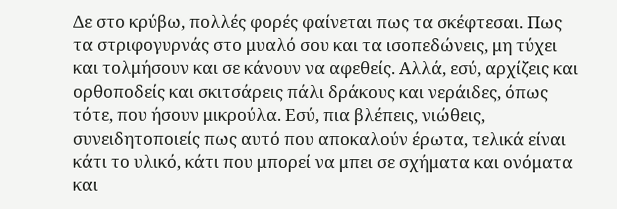Δε στο κρύβω, πολλές φορές φαίνεται πως τα σκέφτεσαι. Πως τα στριφογυρνάς στο μυαλό σου και τα ισοπεδώνεις, μη τύχει και τολμήσουν και σε κάνουν να αφεθείς. Αλλά, εσύ, αρχίζεις και ορθοποδείς και σκιτσάρεις πάλι δράκους και νεράιδες, όπως τότε, που ήσουν μικρούλα. Εσύ, πια βλέπεις, νιώθεις, συνειδητοποιείς πως αυτό που αποκαλούν έρωτα, τελικά είναι κάτι το υλικό, κάτι που μπορεί να μπει σε σχήματα και ονόματα και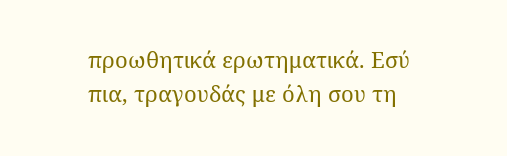προωθητικά ερωτηματικά. Εσύ πια, τραγουδάς με όλη σου τη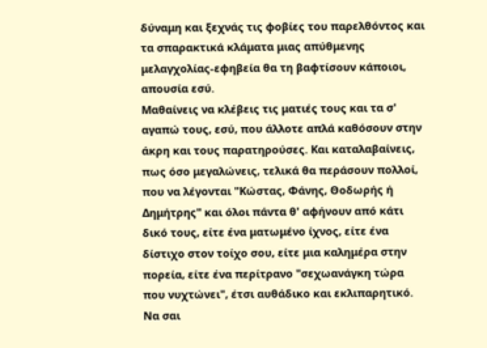δύναμη και ξεχνάς τις φοβίες του παρελθόντος και τα σπαρακτικά κλάματα μιας απύθμενης μελαγχολίας-εφηβεία θα τη βαφτίσουν κάποιοι, απουσία εσύ.
Μαθαίνεις να κλέβεις τις ματιές τους και τα σ' αγαπώ τους, εσύ, που άλλοτε απλά καθόσουν στην άκρη και τους παρατηρούσες. Και καταλαβαίνεις, πως όσο μεγαλώνεις, τελικά θα περάσουν πολλοί, που να λέγονται "Κώστας, Φάνης, Θοδωρής ή Δημήτρης" και όλοι πάντα θ' αφήνουν από κάτι δικό τους, είτε ένα ματωμένο ίχνος, είτε ένα δίστιχο στον τοίχο σου, είτε μια καλημέρα στην πορεία, είτε ένα περίτρανο "σεχωανάγκη τώρα που νυχτώνει", έτσι αυθάδικο και εκλιπαρητικό. Να σαι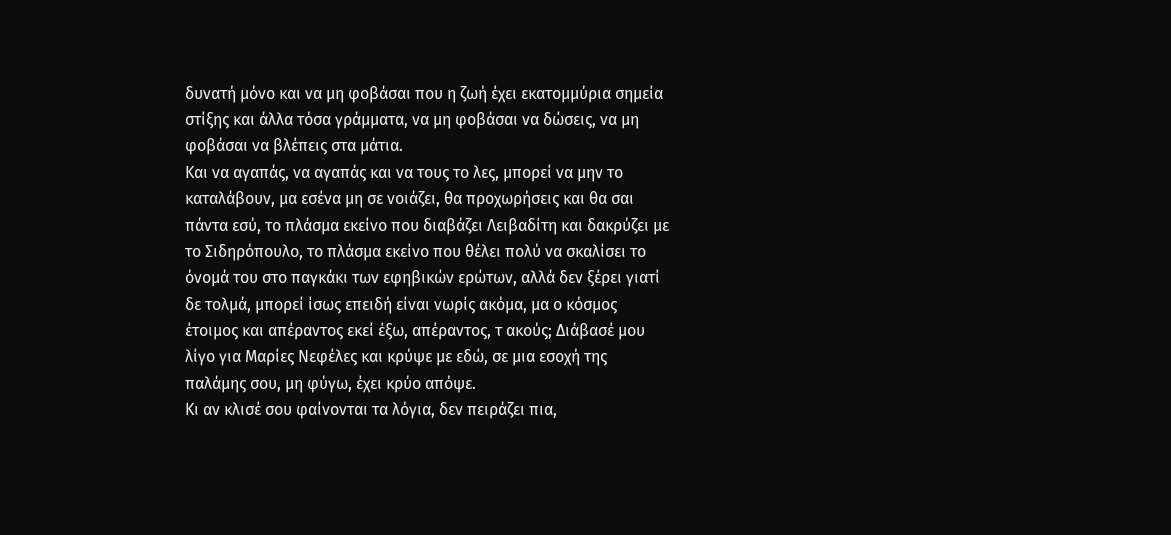δυνατή μόνο και να μη φοβάσαι που η ζωή έχει εκατομμύρια σημεία στίξης και άλλα τόσα γράμματα, να μη φοβάσαι να δώσεις, να μη φοβάσαι να βλέπεις στα μάτια.
Και να αγαπάς, να αγαπάς και να τους το λες, μπορεί να μην το καταλάβουν, μα εσένα μη σε νοιάζει, θα προχωρήσεις και θα σαι πάντα εσύ, το πλάσμα εκείνο που διαβάζει Λειβαδίτη και δακρύζει με το Σιδηρόπουλο, το πλάσμα εκείνο που θέλει πολύ να σκαλίσει το όνομά του στο παγκάκι των εφηβικών ερώτων, αλλά δεν ξέρει γιατί δε τολμά, μπορεί ίσως επειδή είναι νωρίς ακόμα, μα ο κόσμος έτοιμος και απέραντος εκεί έξω, απέραντος, τ ακούς; Διάβασέ μου λίγο για Μαρίες Νεφέλες και κρύψε με εδώ, σε μια εσοχή της παλάμης σου, μη φύγω, έχει κρύο απόψε.
Κι αν κλισέ σου φαίνονται τα λόγια, δεν πειράζει πια,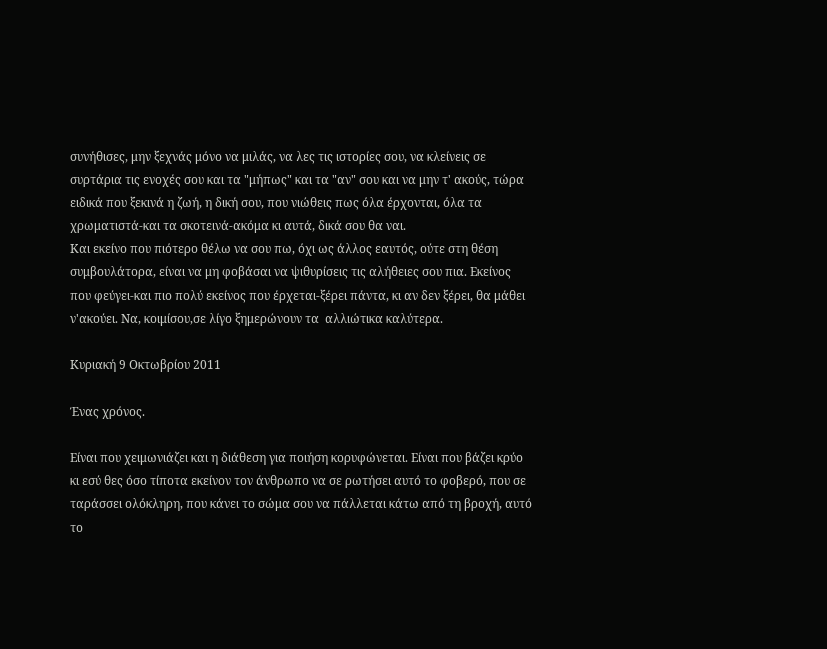συνήθισες, μην ξεχνάς μόνο να μιλάς, να λες τις ιστορίες σου, να κλείνεις σε συρτάρια τις ενοχές σου και τα "μήπως" και τα "αν" σου και να μην τ' ακούς, τώρα ειδικά που ξεκινά η ζωή, η δική σου, που νιώθεις πως όλα έρχονται, όλα τα χρωματιστά-και τα σκοτεινά-ακόμα κι αυτά, δικά σου θα ναι.
Και εκείνο που πιότερο θέλω να σου πω, όχι ως άλλος εαυτός, ούτε στη θέση συμβουλάτορα, είναι να μη φοβάσαι να ψιθυρίσεις τις αλήθειες σου πια. Εκείνος που φεύγει-και πιο πολύ εκείνος που έρχεται-ξέρει πάντα, κι αν δεν ξέρει, θα μάθει ν'ακούει. Να, κοιμίσου,σε λίγο ξημερώνουν τα  αλλιώτικα καλύτερα.

Κυριακή 9 Οκτωβρίου 2011

Ένας χρόνος.

Είναι που χειμωνιάζει και η διάθεση για ποιήση κορυφώνεται. Είναι που βάζει κρύο κι εσύ θες όσο τίποτα εκείνον τον άνθρωπο να σε ρωτήσει αυτό το φοβερό, που σε ταράσσει ολόκληρη, που κάνει το σώμα σου να πάλλεται κάτω από τη βροχή, αυτό το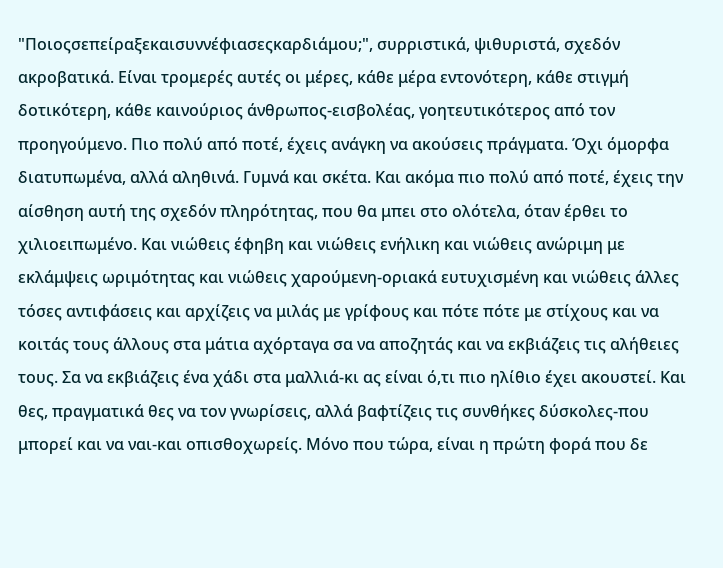"Ποιοςσεπείραξεκαισυννέφιασεςκαρδιάμου;", συρριστικά, ψιθυριστά, σχεδόν ακροβατικά. Είναι τρομερές αυτές οι μέρες, κάθε μέρα εντονότερη, κάθε στιγμή δοτικότερη, κάθε καινούριος άνθρωπος-εισβολέας, γοητευτικότερος από τον προηγούμενο. Πιο πολύ από ποτέ, έχεις ανάγκη να ακούσεις πράγματα. Όχι όμορφα διατυπωμένα, αλλά αληθινά. Γυμνά και σκέτα. Και ακόμα πιο πολύ από ποτέ, έχεις την αίσθηση αυτή της σχεδόν πληρότητας, που θα μπει στο ολότελα, όταν έρθει το χιλιοειπωμένο. Και νιώθεις έφηβη και νιώθεις ενήλικη και νιώθεις ανώριμη με εκλάμψεις ωριμότητας και νιώθεις χαρούμενη-οριακά ευτυχισμένη και νιώθεις άλλες τόσες αντιφάσεις και αρχίζεις να μιλάς με γρίφους και πότε πότε με στίχους και να κοιτάς τους άλλους στα μάτια αχόρταγα σα να αποζητάς και να εκβιάζεις τις αλήθειες τους. Σα να εκβιάζεις ένα χάδι στα μαλλιά-κι ας είναι ό,τι πιο ηλίθιο έχει ακουστεί. Και θες, πραγματικά θες να τον γνωρίσεις, αλλά βαφτίζεις τις συνθήκες δύσκολες-που μπορεί και να ναι-και οπισθοχωρείς. Μόνο που τώρα, είναι η πρώτη φορά που δε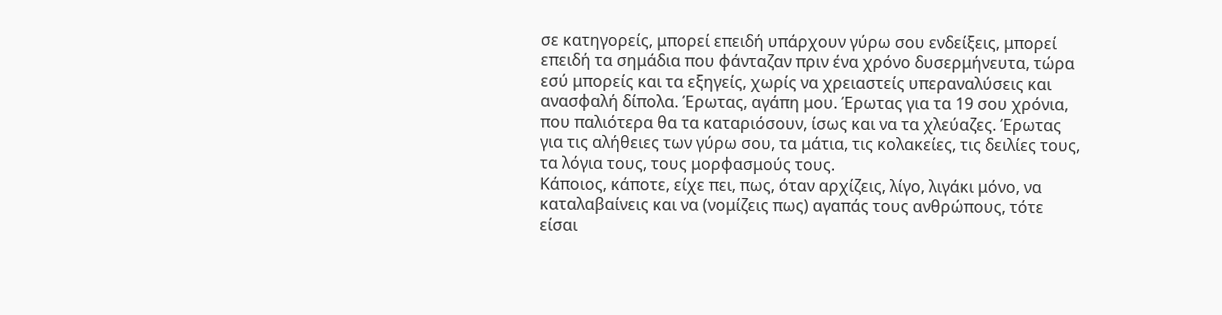σε κατηγορείς, μπορεί επειδή υπάρχουν γύρω σου ενδείξεις, μπορεί επειδή τα σημάδια που φάνταζαν πριν ένα χρόνο δυσερμήνευτα, τώρα εσύ μπορείς και τα εξηγείς, χωρίς να χρειαστείς υπεραναλύσεις και ανασφαλή δίπολα. Έρωτας, αγάπη μου. Έρωτας για τα 19 σου χρόνια, που παλιότερα θα τα καταριόσουν, ίσως και να τα χλεύαζες. Έρωτας για τις αλήθειες των γύρω σου, τα μάτια, τις κολακείες, τις δειλίες τους, τα λόγια τους, τους μορφασμούς τους.
Κάποιος, κάποτε, είχε πει, πως, όταν αρχίζεις, λίγο, λιγάκι μόνο, να καταλαβαίνεις και να (νομίζεις πως) αγαπάς τους ανθρώπους, τότε είσαι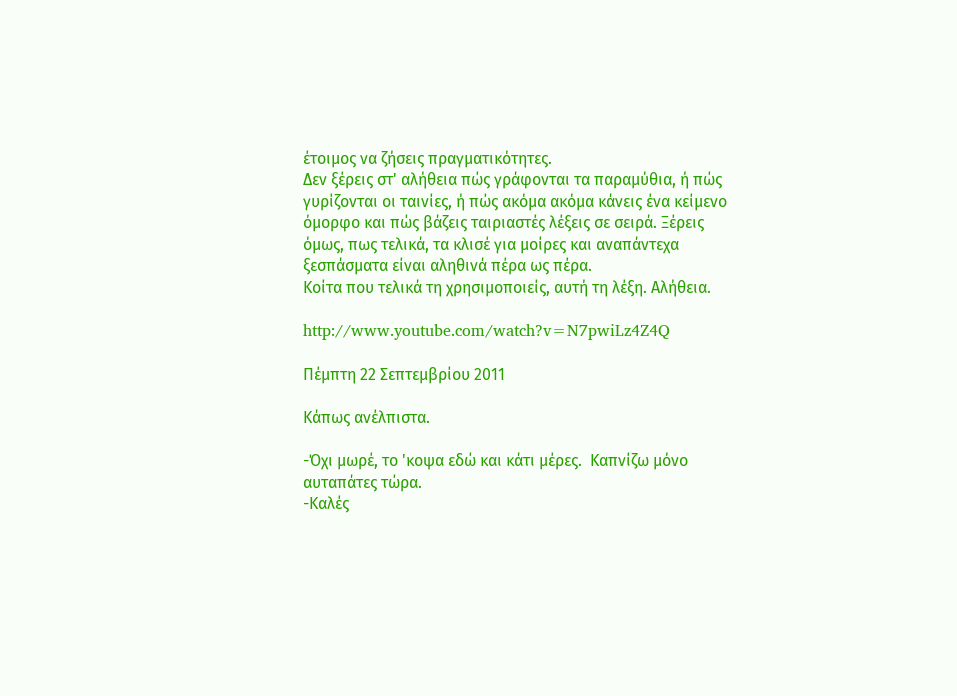έτοιμος να ζήσεις πραγματικότητες.
Δεν ξέρεις στ' αλήθεια πώς γράφονται τα παραμύθια, ή πώς γυρίζονται οι ταινίες, ή πώς ακόμα ακόμα κάνεις ένα κείμενο όμορφο και πώς βάζεις ταιριαστές λέξεις σε σειρά. Ξέρεις όμως, πως τελικά, τα κλισέ για μοίρες και αναπάντεχα ξεσπάσματα είναι αληθινά πέρα ως πέρα.
Κοίτα που τελικά τη χρησιμοποιείς, αυτή τη λέξη. Αλήθεια.

http://www.youtube.com/watch?v=N7pwiLz4Z4Q

Πέμπτη 22 Σεπτεμβρίου 2011

Κάπως ανέλπιστα.

-Όχι μωρέ, το 'κοψα εδώ και κάτι μέρες.  Καπνίζω μόνο αυταπάτες τώρα.
-Καλές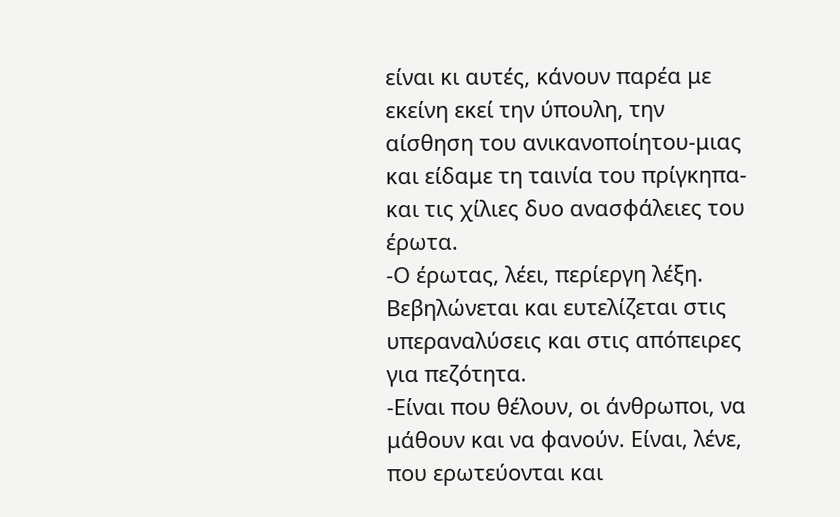είναι κι αυτές, κάνουν παρέα με εκείνη εκεί την ύπουλη, την αίσθηση του ανικανοποίητου-μιας και είδαμε τη ταινία του πρίγκηπα-και τις χίλιες δυο ανασφάλειες του έρωτα.
-Ο έρωτας, λέει, περίεργη λέξη. Βεβηλώνεται και ευτελίζεται στις υπεραναλύσεις και στις απόπειρες για πεζότητα.
-Είναι που θέλουν, οι άνθρωποι, να μάθουν και να φανούν. Είναι, λένε, που ερωτεύονται και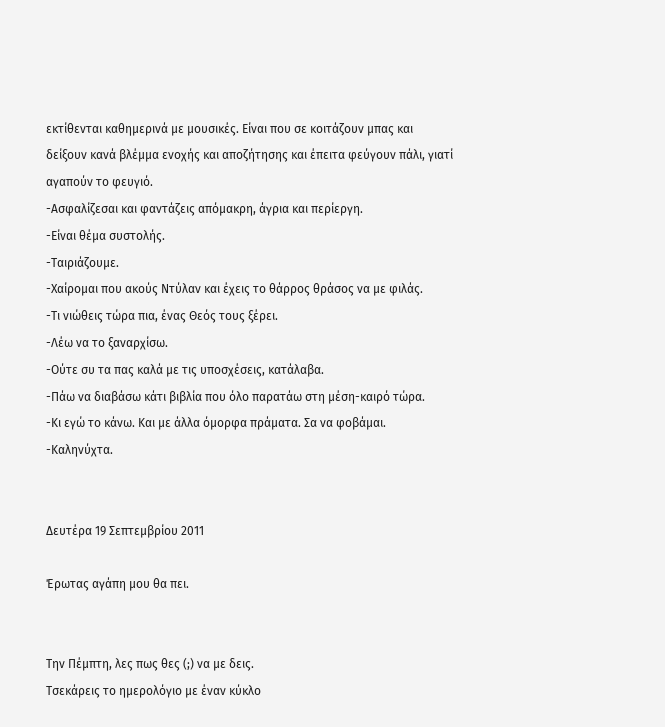εκτίθενται καθημερινά με μουσικές. Είναι που σε κοιτάζουν μπας και δείξουν κανά βλέμμα ενοχής και αποζήτησης και έπειτα φεύγουν πάλι, γιατί αγαπούν το φευγιό.
-Ασφαλίζεσαι και φαντάζεις απόμακρη, άγρια και περίεργη.
-Είναι θέμα συστολής.
-Ταιριάζουμε.
-Χαίρομαι που ακούς Ντύλαν και έχεις το θάρρος θράσος να με φιλάς.
-Τι νιώθεις τώρα πια, ένας Θεός τους ξέρει.
-Λέω να το ξαναρχίσω.
-Ούτε συ τα πας καλά με τις υποσχέσεις, κατάλαβα.
-Πάω να διαβάσω κάτι βιβλία που όλο παρατάω στη μέση-καιρό τώρα.
-Κι εγώ το κάνω. Και με άλλα όμορφα πράματα. Σα να φοβάμαι.
-Καληνύχτα.


Δευτέρα 19 Σεπτεμβρίου 2011

Έρωτας αγάπη μου θα πει.


Την Πέμπτη, λες πως θες (;) να με δεις.
Τσεκάρεις το ημερολόγιο με έναν κύκλο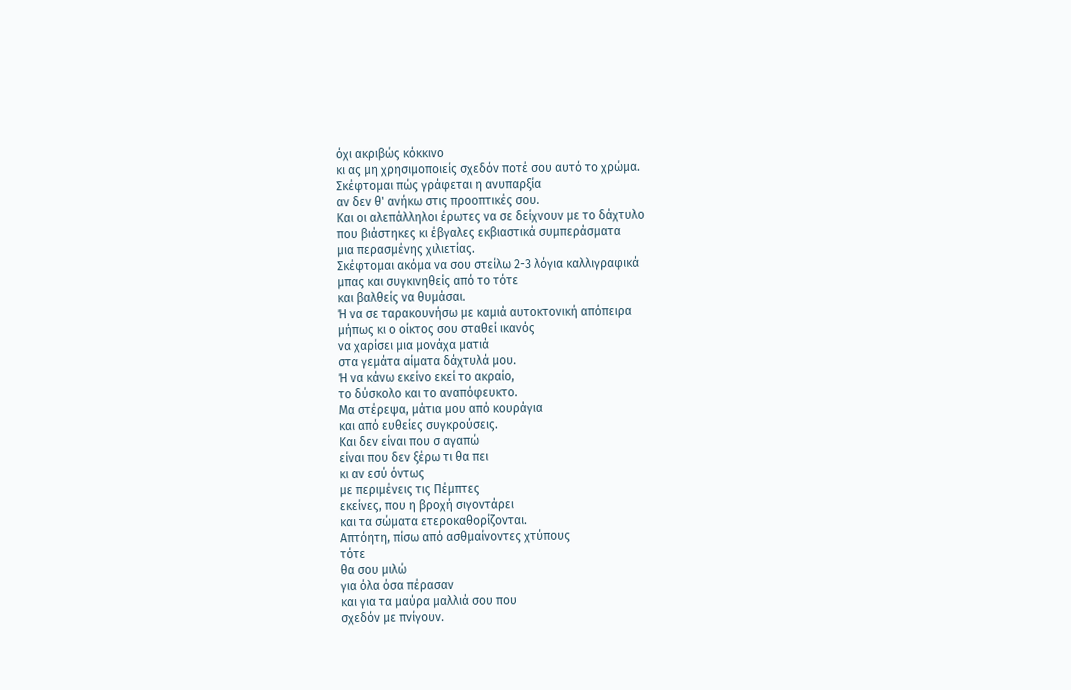όχι ακριβώς κόκκινο
κι ας μη χρησιμοποιείς σχεδόν ποτέ σου αυτό το χρώμα.
Σκέφτομαι πώς γράφεται η ανυπαρξία
αν δεν θ' ανήκω στις προοπτικές σου.
Και οι αλεπάλληλοι έρωτες να σε δείχνουν με το δάχτυλο
που βιάστηκες κι έβγαλες εκβιαστικά συμπεράσματα
μια περασμένης χιλιετίας.
Σκέφτομαι ακόμα να σου στείλω 2-3 λόγια καλλιγραφικά
μπας και συγκινηθείς από το τότε
και βαλθείς να θυμάσαι.
Ή να σε ταρακουνήσω με καμιά αυτοκτονική απόπειρα
μήπως κι ο οίκτος σου σταθεί ικανός
να χαρίσει μια μονάχα ματιά
στα γεμάτα αίματα δάχτυλά μου.
Ή να κάνω εκείνο εκεί το ακραίο,
το δύσκολο και το αναπόφευκτο.
Μα στέρεψα, μάτια μου από κουράγια
και από ευθείες συγκρούσεις.
Και δεν είναι που σ αγαπώ
είναι που δεν ξέρω τι θα πει
κι αν εσύ όντως
με περιμένεις τις Πέμπτες
εκείνες, που η βροχή σιγοντάρει
και τα σώματα ετεροκαθορίζονται.
Απτόητη, πίσω από ασθμαίνοντες χτύπους
τότε
θα σου μιλώ
για όλα όσα πέρασαν
και για τα μαύρα μαλλιά σου που
σχεδόν με πνίγουν.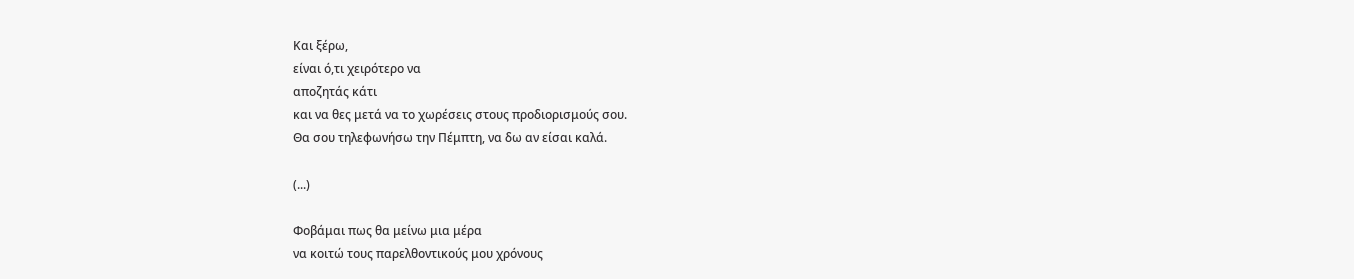Και ξέρω,
είναι ό,τι χειρότερο να
αποζητάς κάτι
και να θες μετά να το χωρέσεις στους προδιορισμούς σου.
Θα σου τηλεφωνήσω την Πέμπτη, να δω αν είσαι καλά.

(...)

Φοβάμαι πως θα μείνω μια μέρα
να κοιτώ τους παρελθοντικούς μου χρόνους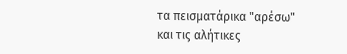τα πεισματάρικα "αρέσω"
και τις αλήτικες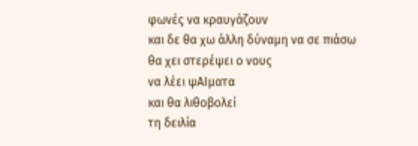φωνές να κραυγάζουν
και δε θα χω άλλη δύναμη να σε πιάσω
θα χει στερέψει ο νους
να λέει ψΑΙματα
και θα λιθοβολεί
τη δειλία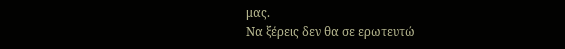μας.
Να ξέρεις δεν θα σε ερωτευτώ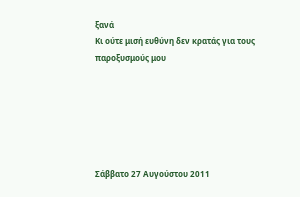ξανά
Κι ούτε μισή ευθύνη δεν κρατάς για τους παροξυσμούς μου






Σάββατο 27 Αυγούστου 2011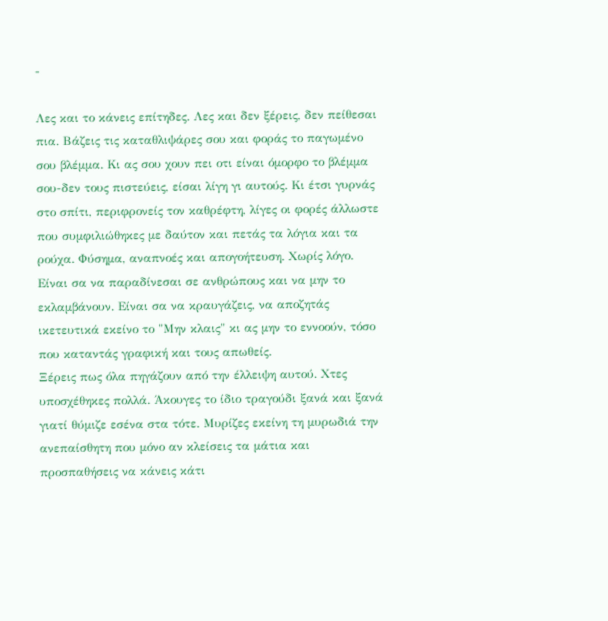-

Λες και το κάνεις επίτηδες. Λες και δεν ξέρεις, δεν πείθεσαι πια. Βάζεις τις καταθλιψάρες σου και φοράς το παγωμένο σου βλέμμα. Κι ας σου χουν πει οτι είναι όμορφο το βλέμμα σου-δεν τους πιστεύεις, είσαι λίγη γι αυτούς. Κι έτσι γυρνάς στο σπίτι, περιφρονείς τον καθρέφτη, λίγες οι φορές άλλωστε που συμφιλιώθηκες με δαύτον και πετάς τα λόγια και τα ρούχα. Φύσημα, αναπνοές και απογοήτευση. Χωρίς λόγο. Είναι σα να παραδίνεσαι σε ανθρώπους και να μην το εκλαμβάνουν. Είναι σα να κραυγάζεις, να αποζητάς ικετευτικά εκείνο το "Μην κλαις" κι ας μην το εννοούν, τόσο που καταντάς γραφική και τους απωθείς.
Ξέρεις πως όλα πηγάζουν από την έλλειψη αυτού. Χτες υποσχέθηκες πολλά. Άκουγες το ίδιο τραγούδι ξανά και ξανά γιατί θύμιζε εσένα στα τότε. Μυρίζες εκείνη τη μυρωδιά την ανεπαίσθητη που μόνο αν κλείσεις τα μάτια και προσπαθήσεις να κάνεις κάτι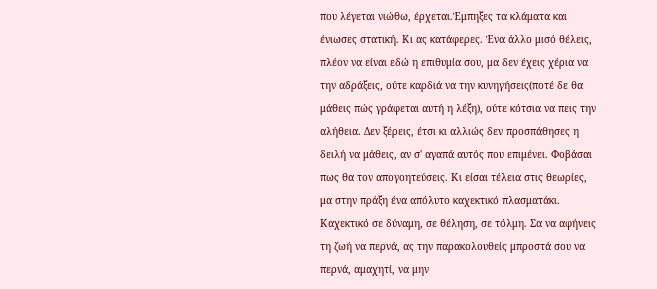που λέγεται νιώθω, έρχεται.Έμπηξες τα κλάματα και ένιωσες στατική. Κι ας κατάφερες. Ένα άλλο μισό θέλεις, πλέον να είναι εδώ η επιθυμία σου, μα δεν έχεις χέρια να την αδράξεις, ούτε καρδιά να την κυνηγήσεις(ποτέ δε θα μάθεις πώς γράφεται αυτή η λέξη), ούτε κότσια να πεις την αλήθεια. Δεν ξέρεις, έτσι κι αλλιώς δεν προσπάθησες η δειλή να μάθεις, αν σ' αγαπά αυτός που επιμένει. Φοβάσαι πως θα τον απογοητεύσεις. Κι είσαι τέλεια στις θεωρίες, μα στην πράξη ένα απόλυτο καχεκτικό πλασματάκι. Καχεκτικό σε δύναμη, σε θέληση, σε τόλμη. Σα να αφήνεις τη ζωή να περνά, ας την παρακολουθείς μπροστά σου να περνά, αμαχητί, να μην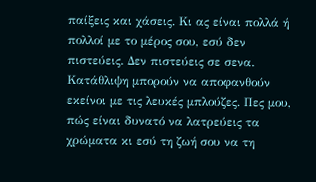παίξεις και χάσεις. Κι ας είναι πολλά ή πολλοί με το μέρος σου, εσύ δεν πιστεύεις. Δεν πιστεύεις σε σενα. Κατάθλιψη μπορούν να αποφανθούν εκείνοι με τις λευκές μπλούζες. Πες μου, πώς είναι δυνατό να λατρεύεις τα χρώματα κι εσύ τη ζωή σου να τη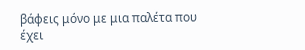βάφεις μόνο με μια παλέτα που έχει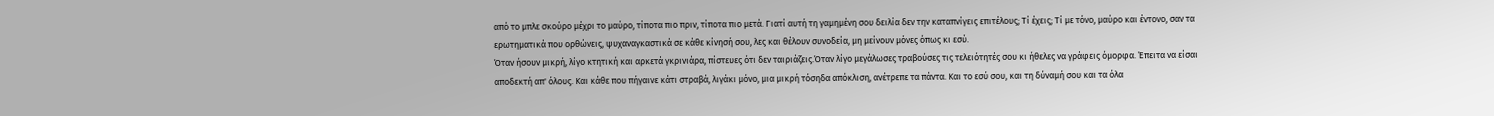από το μπλε σκούρο μέχρι το μαύρο, τίποτα πιο πριν, τίποτα πιο μετά. Γιατί αυτή τη γαμημένη σου δειλία δεν την καταπνίγεις επιτέλους; Τί έχεις; Τί με τόνο, μαύρο και έντονο, σαν τα ερωτηματικά που ορθώνεις, ψυχαναγκαστικά σε κάθε κίνησή σου, λες και θέλουν συνοδεία, μη μείνουν μόνες όπως κι εσύ.
Όταν ήσουν μικρή, λίγο κτητική και αρκετά γκρινιάρα, πίστευες ότι δεν ταιριάζεις.Όταν λίγο μεγάλωσες τραβούσες τις τελειότητές σου κι ήθελες να γράφεις όμορφα. Έπειτα να είσαι αποδεκτή απ' όλους. Και κάθε που πήγαινε κάτι στραβά, λιγάκι μόνο, μια μικρή τόσηδα απόκλιση, ανέτρεπε τα πάντα. Και το εσύ σου, και τη δύναμή σου και τα όλα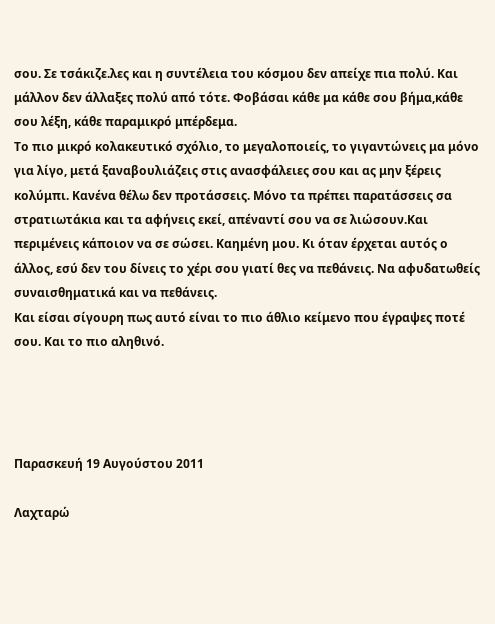σου. Σε τσάκιζε.λες και η συντέλεια του κόσμου δεν απείχε πια πολύ. Και μάλλον δεν άλλαξες πολύ από τότε. Φοβάσαι κάθε μα κάθε σου βήμα,κάθε σου λέξη, κάθε παραμικρό μπέρδεμα.
Το πιο μικρό κολακευτικό σχόλιο, το μεγαλοποιείς, το γιγαντώνεις μα μόνο για λίγο, μετά ξαναβουλιάζεις στις ανασφάλειες σου και ας μην ξέρεις κολύμπι. Κανένα θέλω δεν προτάσσεις. Μόνο τα πρέπει παρατάσσεις σα στρατιωτάκια και τα αφήνεις εκεί, απέναντί σου να σε λιώσουν.Και περιμένεις κάποιον να σε σώσει. Καημένη μου. Κι όταν έρχεται αυτός ο άλλος, εσύ δεν του δίνεις το χέρι σου γιατί θες να πεθάνεις. Να αφυδατωθείς συναισθηματικά και να πεθάνεις.
Και είσαι σίγουρη πως αυτό είναι το πιο άθλιο κείμενο που έγραψες ποτέ σου. Και το πιο αληθινό.




Παρασκευή 19 Αυγούστου 2011

Λαχταρώ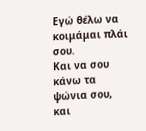Εγώ θέλω να κοιμάμαι πλάι σου.
Και να σου κάνω τα ψώνια σου, και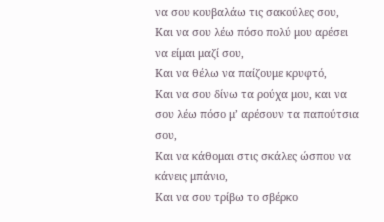να σου κουβαλάω τις σακούλες σου,
Και να σου λέω πόσο πολύ μου αρέσει να είμαι μαζί σου,
Και να θέλω να παίζουμε κρυφτό,
Και να σου δίνω τα ρούχα μου, και να σου λέω πόσο μ’ αρέσουν τα παπούτσια σου,
Και να κάθομαι στις σκάλες ώσπου να κάνεις μπάνιο,
Και να σου τρίβω το σβέρκο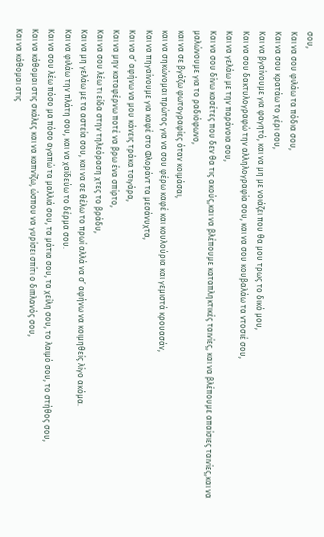σου,
Και να σου φιλάω τα πόδια σου,
Και να σου κρατάω το χέρι σου,
Και να βγαίνουμε για φαγητό, και να μη με νοιάζει που θα μου τρως το δικό μου,
Και να σου δακτυλογραφώ την αλληλογραφία σου, και να σου κουβαλάω τα ντοσιέ σου,
Και να γελάω με την παράνοια σου,
Και να σου δίνω κασέτες που δεν θα τις ακούς,και να βλέπουμε καταπληκτικές ταινίες, και να βλέπουμε απαίσιες ταινίες,και να μαλώνουμε για το ραδιόφωνο,
και να σε βγάζω φωτογραφίες όταν κοιμάσαι,
και να σηκώνομαι πρώτος για να σου φέρω καφέ και κουλούρια και γεμιστά κρουασάν,
Και να πηγαίνουμε για καφέ στο Φλοράντ τα μεσάνυχτα,
Και να σ’ αφήνω να μου κάνεις τράκα τσιγάρα,
Και να μην καταφέρνω ποτέ να βρω ένα σπίρτο,
Και να σου λέω τι είδα στην τηλεόραση χτες το βράδυ,
Και να μη γελάω με τα αστεία σου, και να σε θέλω το πρωί αλλά να σ’ αφήνω να κοιμηθείς λίγο ακόμα.
Και να φιλάω την πλάτη σου, και να χαϊδεύω το δέρμα σου.
Και να σου λέω πόσο μα πόσο αγαπώ τα μαλλιά σου, τα μάτια σου, τα χείλη σου, το λαιμό σου, το στήθος σου,
Και να κάθομαι στις σκάλες και να καπνίζω, ώσπου να γυρίσει σπίτι ο διπλανός σου,
Και να κάθομαι στις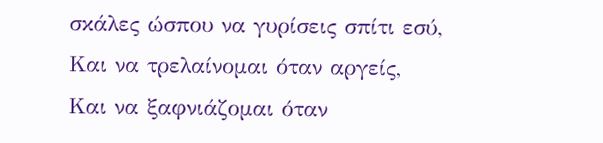σκάλες ώσπου να γυρίσεις σπίτι εσύ,
Και να τρελαίνομαι όταν αργείς,
Και να ξαφνιάζομαι όταν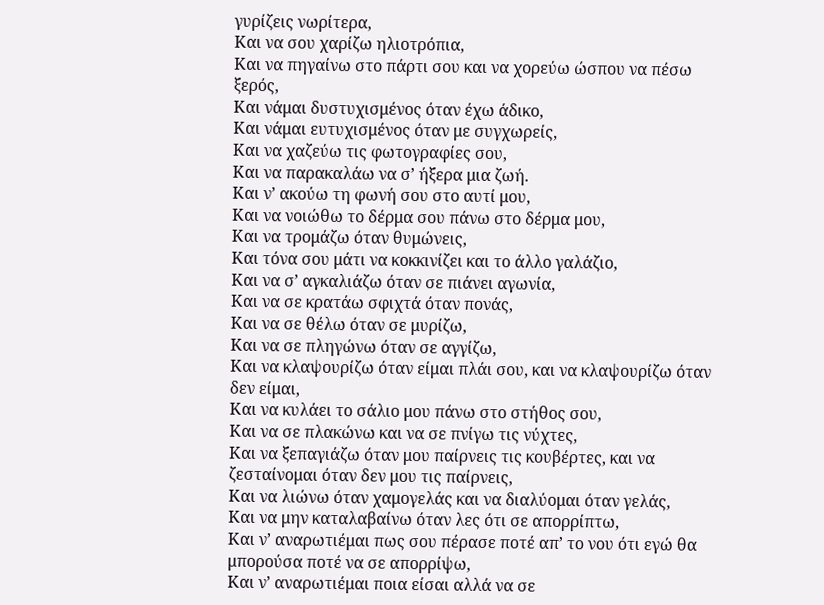γυρίζεις νωρίτερα,
Και να σου χαρίζω ηλιοτρόπια,
Και να πηγαίνω στο πάρτι σου και να χορεύω ώσπου να πέσω ξερός,
Και νάμαι δυστυχισμένος όταν έχω άδικο,
Και νάμαι ευτυχισμένος όταν με συγχωρείς,
Και να χαζεύω τις φωτογραφίες σου,
Και να παρακαλάω να σ’ ήξερα μια ζωή.
Και ν’ ακούω τη φωνή σου στο αυτί μου,
Και να νοιώθω το δέρμα σου πάνω στο δέρμα μου,
Και να τρομάζω όταν θυμώνεις,
Και τόνα σου μάτι να κοκκινίζει και το άλλο γαλάζιο,
Και να σ’ αγκαλιάζω όταν σε πιάνει αγωνία,
Και να σε κρατάω σφιχτά όταν πονάς,
Και να σε θέλω όταν σε μυρίζω,
Και να σε πληγώνω όταν σε αγγίζω,
Και να κλαψουρίζω όταν είμαι πλάι σου, και να κλαψουρίζω όταν δεν είμαι,
Και να κυλάει το σάλιο μου πάνω στο στήθος σου,
Και να σε πλακώνω και να σε πνίγω τις νύχτες,
Και να ξεπαγιάζω όταν μου παίρνεις τις κουβέρτες, και να ζεσταίνομαι όταν δεν μου τις παίρνεις,
Και να λιώνω όταν χαμογελάς και να διαλύομαι όταν γελάς,
Και να μην καταλαβαίνω όταν λες ότι σε απορρίπτω,
Και ν’ αναρωτιέμαι πως σου πέρασε ποτέ απ’ το νου ότι εγώ θα μπορούσα ποτέ να σε απορρίψω,
Και ν’ αναρωτιέμαι ποια είσαι αλλά να σε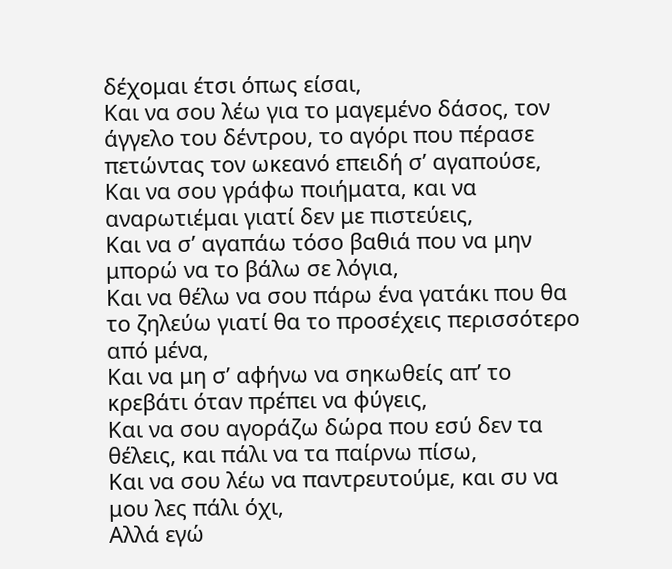δέχομαι έτσι όπως είσαι,
Και να σου λέω για το μαγεμένο δάσος, τον άγγελο του δέντρου, το αγόρι που πέρασε πετώντας τον ωκεανό επειδή σ’ αγαπούσε,
Και να σου γράφω ποιήματα, και να αναρωτιέμαι γιατί δεν με πιστεύεις,
Και να σ’ αγαπάω τόσο βαθιά που να μην μπορώ να το βάλω σε λόγια,
Και να θέλω να σου πάρω ένα γατάκι που θα το ζηλεύω γιατί θα το προσέχεις περισσότερο από μένα,
Και να μη σ’ αφήνω να σηκωθείς απ’ το κρεβάτι όταν πρέπει να φύγεις,
Και να σου αγοράζω δώρα που εσύ δεν τα θέλεις, και πάλι να τα παίρνω πίσω,
Και να σου λέω να παντρευτούμε, και συ να μου λες πάλι όχι,
Αλλά εγώ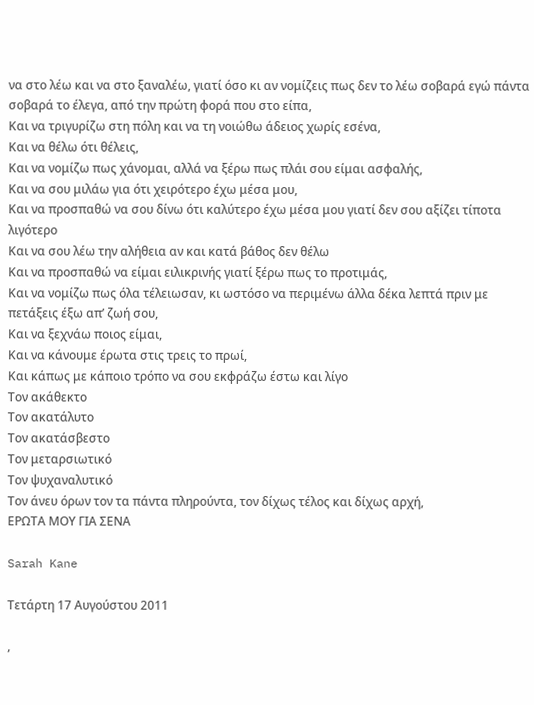να στο λέω και να στο ξαναλέω, γιατί όσο κι αν νομίζεις πως δεν το λέω σοβαρά εγώ πάντα σοβαρά το έλεγα, από την πρώτη φορά που στο είπα,
Και να τριγυρίζω στη πόλη και να τη νοιώθω άδειος χωρίς εσένα,
Και να θέλω ότι θέλεις,
Και να νομίζω πως χάνομαι, αλλά να ξέρω πως πλάι σου είμαι ασφαλής,
Και να σου μιλάω για ότι χειρότερο έχω μέσα μου,
Και να προσπαθώ να σου δίνω ότι καλύτερο έχω μέσα μου γιατί δεν σου αξίζει τίποτα λιγότερο
Και να σου λέω την αλήθεια αν και κατά βάθος δεν θέλω
Και να προσπαθώ να είμαι ειλικρινής γιατί ξέρω πως το προτιμάς,
Και να νομίζω πως όλα τέλειωσαν, κι ωστόσο να περιμένω άλλα δέκα λεπτά πριν με πετάξεις έξω απ’ ζωή σου,
Και να ξεχνάω ποιος είμαι,
Και να κάνουμε έρωτα στις τρεις το πρωί,
Και κάπως με κάποιο τρόπο να σου εκφράζω έστω και λίγο
Τον ακάθεκτο
Τον ακατάλυτο
Τον ακατάσβεστο
Τον μεταρσιωτικό
Τον ψυχαναλυτικό
Τον άνευ όρων τον τα πάντα πληρούντα, τον δίχως τέλος και δίχως αρχή,
ΕΡΩΤΑ ΜΟΥ ΓΙΑ ΣΕΝΑ

Sarah Kane

Τετάρτη 17 Αυγούστου 2011

,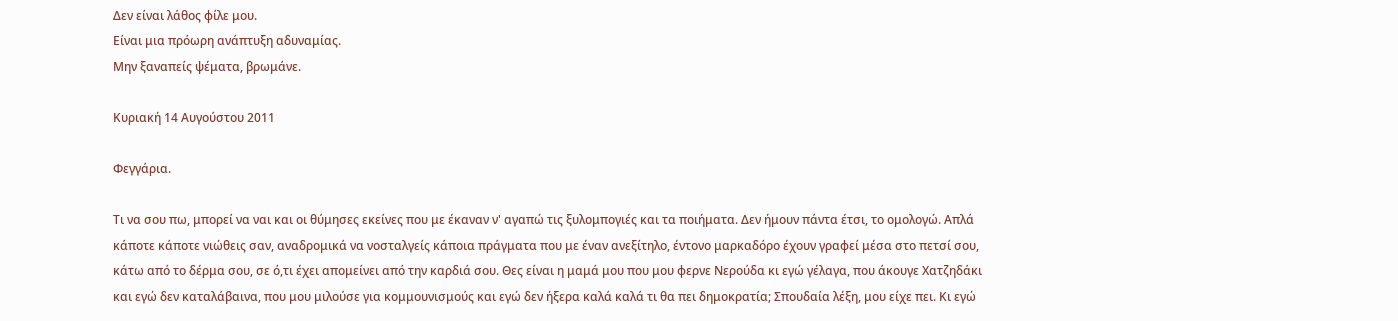Δεν είναι λάθος φίλε μου.
Είναι μια πρόωρη ανάπτυξη αδυναμίας.
Μην ξαναπείς ψέματα, βρωμάνε.

Κυριακή 14 Αυγούστου 2011

Φεγγάρια.

Τι να σου πω, μπορεί να ναι και οι θύμησες εκείνες που με έκαναν ν' αγαπώ τις ξυλομπογιές και τα ποιήματα. Δεν ήμουν πάντα έτσι, το ομολογώ. Απλά κάποτε κάποτε νιώθεις σαν, αναδρομικά να νοσταλγείς κάποια πράγματα που με έναν ανεξίτηλο, έντονο μαρκαδόρο έχουν γραφεί μέσα στο πετσί σου, κάτω από το δέρμα σου, σε ό,τι έχει απομείνει από την καρδιά σου. Θες είναι η μαμά μου που μου φερνε Νερούδα κι εγώ γέλαγα, που άκουγε Χατζηδάκι και εγώ δεν καταλάβαινα, που μου μιλούσε για κομμουνισμούς και εγώ δεν ήξερα καλά καλά τι θα πει δημοκρατία; Σπουδαία λέξη, μου είχε πει. Κι εγώ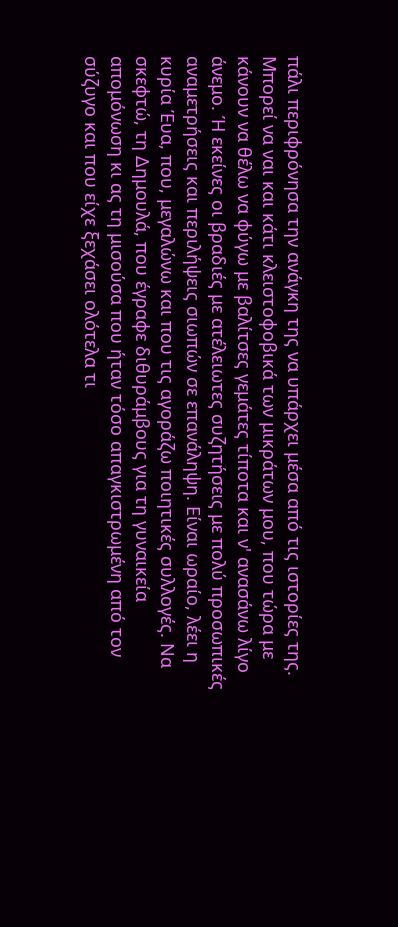πάλι περιφρόνησα την ανάγκη της να υπάρχει μέσα από τις ιστορίες της.
Μπορεί να ναι και κάτι κλειστοφοβικά των μικράτων μου, που τώρα με κάνουν να θέλω να φύγω με βαλίτσες γεμάτες τίποτα και ν' ανασάνω λίγο άνεμο. Ή εκείνες οι βραδιές με ατέλειωτες συζητήσεις με πολύ προσωπικές αναμετρήσεις και περιλήψεις σιωπών σε επανάληψη. Είναι ωραίο, λέει η κυρία Έυα, που, μεγαλώνω και που τις αγοράζω ποιητικές συλλογές. Να σκεφτώ, τη Δημουλά, που έγραφε διθυράμβους για τη γυναικεία απομόνωση κι ας τη μισούσα που ήταν τόσο απαγκιστρωμένη από τον σύζυγο και που είχε ξεχάσει ολότελα τι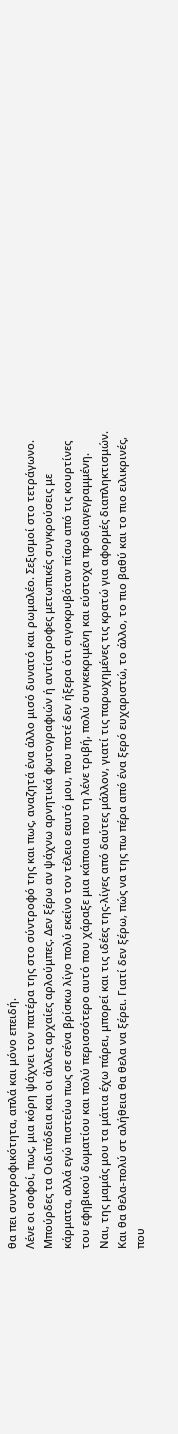θα πει συντροφικότητα, απλά και μόνο επειδή.
Λένε οι σοφοί, πως, μια κόρη ψάχνει τον πατέρα της στο σύντροφό της και πως, αναζητά ένα άλλο μισό δυνατό και ρωμαλέο. Σεξισμοί στο τετράγωνο. Μπούρδες τα Οιδιπόδεια και οι άλλες αρχαίες αρλούμπες. Δεν ξέρω αν ψάχνω αρνητικά φωτογραφιών ή αντίστροφες μετωπικές συγκρούσεις με κάρματα, αλλά εγώ πιστεύω πως σε σένα βρίσκω λίγο πολύ εκείνο τον τέλειο εαυτό μου, που ποτέ δεν ήξερα ότι σιγοκρυβόταν πίσω από τις κουρτίνες του εφηβικού δωματίου και πολύ περισσότερο αυτό που χάραξε μια κάποια που τη λένε τριβή, πολύ συγκεκριμένη και εύστοχα προδιαγεγραμμένη.
Ναι, της μαμάς μου τα μάτια έχω πάρει, μπορεί και τις ιδέες της-λίγες από δαύτες μάλλον, γιατί τις παρωχημένες τις κρατώ για αφορμές διαπληκτισμών. Και θα θελα-πολύ στ αλήθεια θα θελα να ξέρει. Γιατί δεν ξέρω, πώς να της πω πέρα από ένα ξερό ευχαριστώ, το άλλο, το πιο βαθύ και το πιο ειλικρινές, που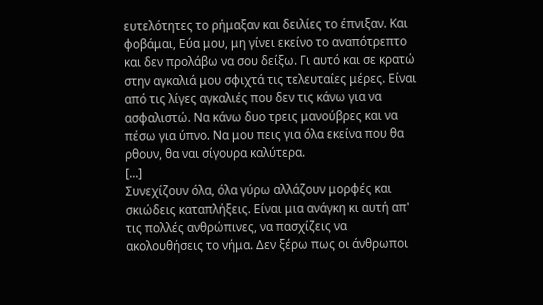ευτελότητες το ρήμαξαν και δειλίες το έπνιξαν. Και φοβάμαι, Εύα μου, μη γίνει εκείνο το αναπότρεπτο και δεν προλάβω να σου δείξω. Γι αυτό και σε κρατώ στην αγκαλιά μου σφιχτά τις τελευταίες μέρες. Είναι από τις λίγες αγκαλιές που δεν τις κάνω για να ασφαλιστώ. Να κάνω δυο τρεις μανούβρες και να πέσω για ύπνο. Να μου πεις για όλα εκείνα που θα ρθουν, θα ναι σίγουρα καλύτερα.
[...]
Συνεχίζουν όλα, όλα γύρω αλλάζουν μορφές και σκιώδεις καταπλήξεις. Είναι μια ανάγκη κι αυτή απ' τις πολλές ανθρώπινες, να πασχίζεις να ακολουθήσεις το νήμα. Δεν ξέρω πως οι άνθρωποι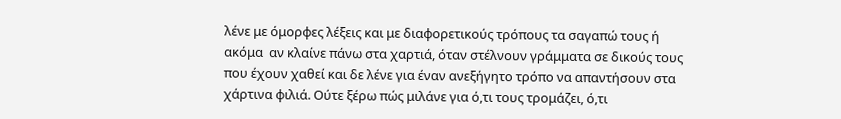λένε με όμορφες λέξεις και με διαφορετικούς τρόπους τα σαγαπώ τους ή ακόμα  αν κλαίνε πάνω στα χαρτιά, όταν στέλνουν γράμματα σε δικούς τους που έχουν χαθεί και δε λένε για έναν ανεξήγητο τρόπο να απαντήσουν στα χάρτινα φιλιά. Ούτε ξέρω πώς μιλάνε για ό,τι τους τρομάζει, ό,τι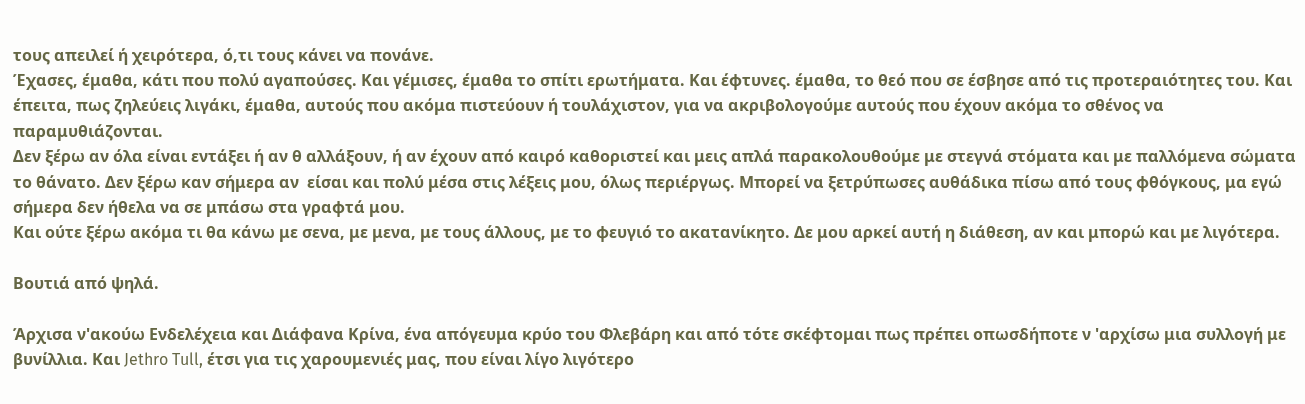τους απειλεί ή χειρότερα, ό,τι τους κάνει να πονάνε.
Έχασες, έμαθα, κάτι που πολύ αγαπούσες. Και γέμισες, έμαθα το σπίτι ερωτήματα. Και έφτυνες. έμαθα, το θεό που σε έσβησε από τις προτεραιότητες του. Και έπειτα, πως ζηλεύεις λιγάκι, έμαθα, αυτούς που ακόμα πιστεύουν ή τουλάχιστον, για να ακριβολογούμε αυτούς που έχουν ακόμα το σθένος να παραμυθιάζονται.
Δεν ξέρω αν όλα είναι εντάξει ή αν θ αλλάξουν, ή αν έχουν από καιρό καθοριστεί και μεις απλά παρακολουθούμε με στεγνά στόματα και με παλλόμενα σώματα το θάνατο. Δεν ξέρω καν σήμερα αν  είσαι και πολύ μέσα στις λέξεις μου, όλως περιέργως. Μπορεί να ξετρύπωσες αυθάδικα πίσω από τους φθόγκους, μα εγώ σήμερα δεν ήθελα να σε μπάσω στα γραφτά μου.
Και ούτε ξέρω ακόμα τι θα κάνω με σενα, με μενα, με τους άλλους, με το φευγιό το ακατανίκητο. Δε μου αρκεί αυτή η διάθεση, αν και μπορώ και με λιγότερα.

Βουτιά από ψηλά.

Άρχισα ν'ακούω Ενδελέχεια και Διάφανα Κρίνα, ένα απόγευμα κρύο του Φλεβάρη και από τότε σκέφτομαι πως πρέπει οπωσδήποτε ν 'αρχίσω μια συλλογή με βυνίλλια. Και Jethro Tull, έτσι για τις χαρουμενιές μας, που είναι λίγο λιγότερο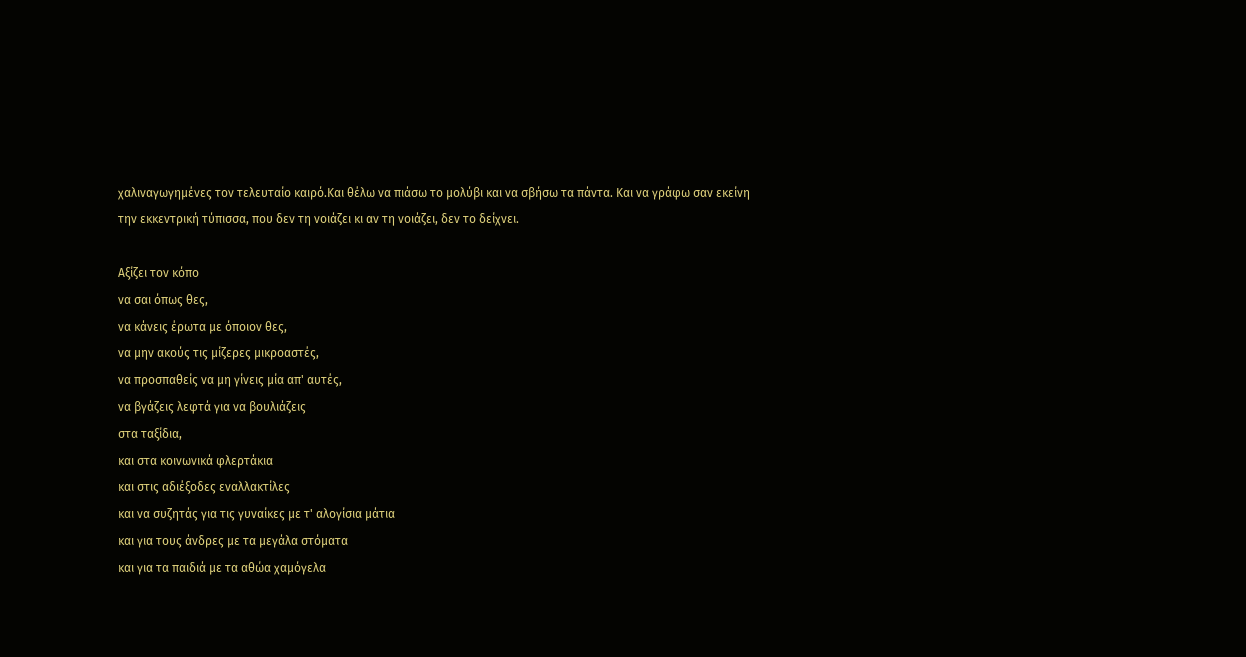χαλιναγωγημένες τον τελευταίο καιρό.Και θέλω να πιάσω το μολύβι και να σβήσω τα πάντα. Και να γράφω σαν εκείνη την εκκεντρική τύπισσα, που δεν τη νοιάζει κι αν τη νοιάζει, δεν το δείχνει.

Αξίζει τον κόπο
να σαι όπως θες,
να κάνεις έρωτα με όποιον θες,
να μην ακούς τις μίζερες μικροαστές,
να προσπαθείς να μη γίνεις μία απ' αυτές,
να βγάζεις λεφτά για να βουλιάζεις
στα ταξίδια,
και στα κοινωνικά φλερτάκια
και στις αδιέξοδες εναλλακτίλες
και να συζητάς για τις γυναίκες με τ' αλογίσια μάτια
και για τους άνδρες με τα μεγάλα στόματα
και για τα παιδιά με τα αθώα χαμόγελα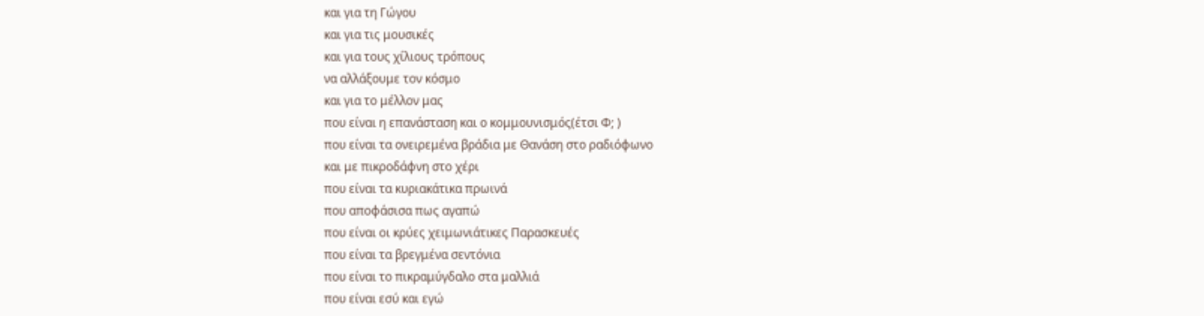και για τη Γώγου
και για τις μουσικές
και για τους χίλιους τρόπους
να αλλάξουμε τον κόσμο
και για το μέλλον μας
που είναι η επανάσταση και ο κομμουνισμός(έτσι Φ; )
που είναι τα ονειρεμένα βράδια με Θανάση στο ραδιόφωνο
και με πικροδάφνη στο χέρι
που είναι τα κυριακάτικα πρωινά
που αποφάσισα πως αγαπώ
που είναι οι κρύες χειμωνιάτικες Παρασκευές
που είναι τα βρεγμένα σεντόνια
που είναι το πικραμύγδαλο στα μαλλιά
που είναι εσύ και εγώ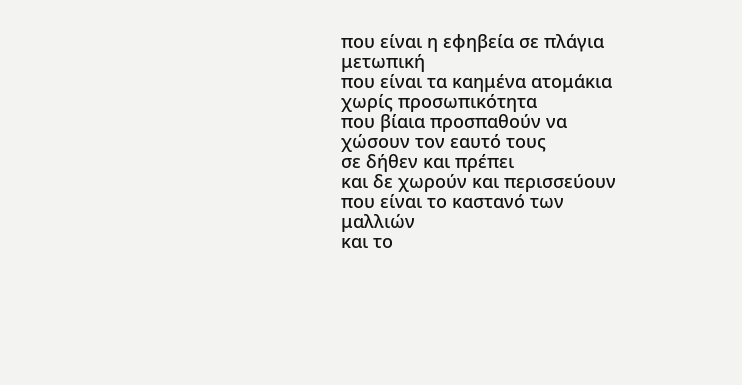που είναι η εφηβεία σε πλάγια μετωπική
που είναι τα καημένα ατομάκια
χωρίς προσωπικότητα
που βίαια προσπαθούν να χώσουν τον εαυτό τους
σε δήθεν και πρέπει
και δε χωρούν και περισσεύουν
που είναι το καστανό των μαλλιών
και το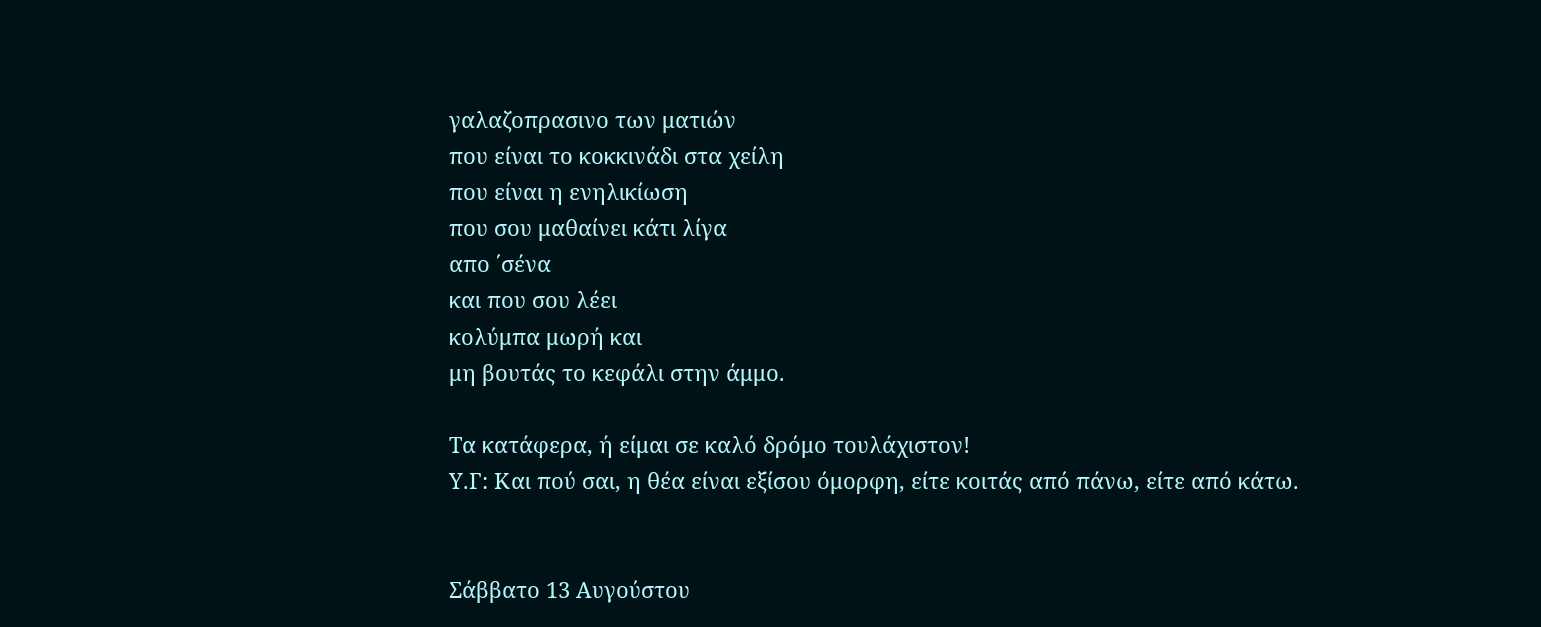γαλαζοπρασινο των ματιών
που είναι το κοκκινάδι στα χείλη
που είναι η ενηλικίωση
που σου μαθαίνει κάτι λίγα
απο ΄σένα
και που σου λέει
κολύμπα μωρή και
μη βουτάς το κεφάλι στην άμμο.

Τα κατάφερα, ή είμαι σε καλό δρόμο τουλάχιστον!
Υ.Γ: Και πού σαι, η θέα είναι εξίσου όμορφη, είτε κοιτάς από πάνω, είτε από κάτω.


Σάββατο 13 Αυγούστου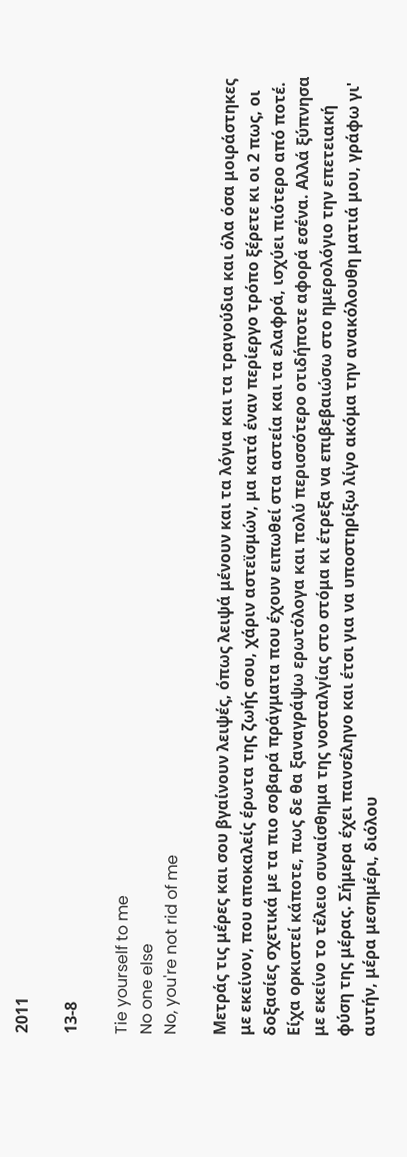2011

13-8

Tie yourself to me
No one else
No, you're not rid of me

Μετράς τις μέρες και σου βγαίνουν λειψές, όπως λειψά μένουν και τα λόγια και τα τραγούδια και όλα όσα μοιράστηκες με εκείνον, που αποκαλείς έρωτα της ζωής σου, χάριν αστεϊσμών, μα κατά έναν περίεργο τρόπο ξέρετε κι οι 2 πως, οι δοξασίες σχετικά με τα πιο σοβαρά πράγματα που έχουν ειπωθεί στα αστεία και τα ελαφρά, ισχύει πιότερο από ποτέ. Είχα ορκιστεί κάποτε, πως δε θα ξαναγράψω ερωτόλογα και πολύ περισσότερο οτιδήποτε αφορά εσένα. Αλλά ξύπνησα με εκείνο το τέλειο συναίσθημα της νοσταλγίας στο στόμα κι έτρεξα να επιβεβαιώσω στο ημερολόγιο την επετειακή φύση της μέρας. Σήμερα έχει πανσέληνο και έτσι για να υποστηρίξω λίγο ακόμα την ανακόλουθη ματιά μου, γράφω γι' αυτήν, μέρα μεσημέρι, διόλου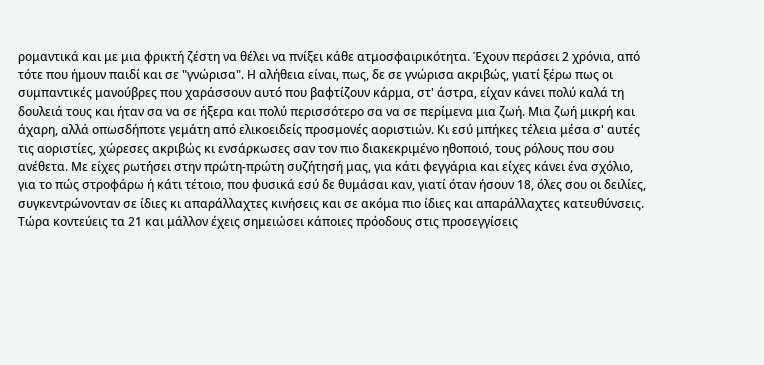ρομαντικά και με μια φρικτή ζέστη να θέλει να πνίξει κάθε ατμοσφαιρικότητα. Έχουν περάσει 2 χρόνια, από τότε που ήμουν παιδί και σε "γνώρισα". Η αλήθεια είναι, πως, δε σε γνώρισα ακριβώς, γιατί ξέρω πως οι συμπαντικές μανούβρες που χαράσσουν αυτό που βαφτίζουν κάρμα, στ' άστρα, είχαν κάνει πολύ καλά τη δουλειά τους και ήταν σα να σε ήξερα και πολύ περισσότερο σα να σε περίμενα μια ζωή. Μια ζωή μικρή και άχαρη, αλλά οπωσδήποτε γεμάτη από ελικοειδείς προσμονές αοριστιών. Κι εσύ μπήκες τέλεια μέσα σ' αυτές τις αοριστίες, χώρεσες ακριβώς κι ενσάρκωσες σαν τον πιο διακεκριμένο ηθοποιό, τους ρόλους που σου ανέθετα. Με είχες ρωτήσει στην πρώτη-πρώτη συζήτησή μας, για κάτι φεγγάρια και είχες κάνει ένα σχόλιο, για το πώς στροφάρω ή κάτι τέτοιο, που φυσικά εσύ δε θυμάσαι καν, γιατί όταν ήσουν 18, όλες σου οι δειλίες, συγκεντρώνονταν σε ίδιες κι απαράλλαχτες κινήσεις και σε ακόμα πιο ίδιες και απαράλλαχτες κατευθύνσεις. Τώρα κοντεύεις τα 21 και μάλλον έχεις σημειώσει κάποιες πρόοδους στις προσεγγίσεις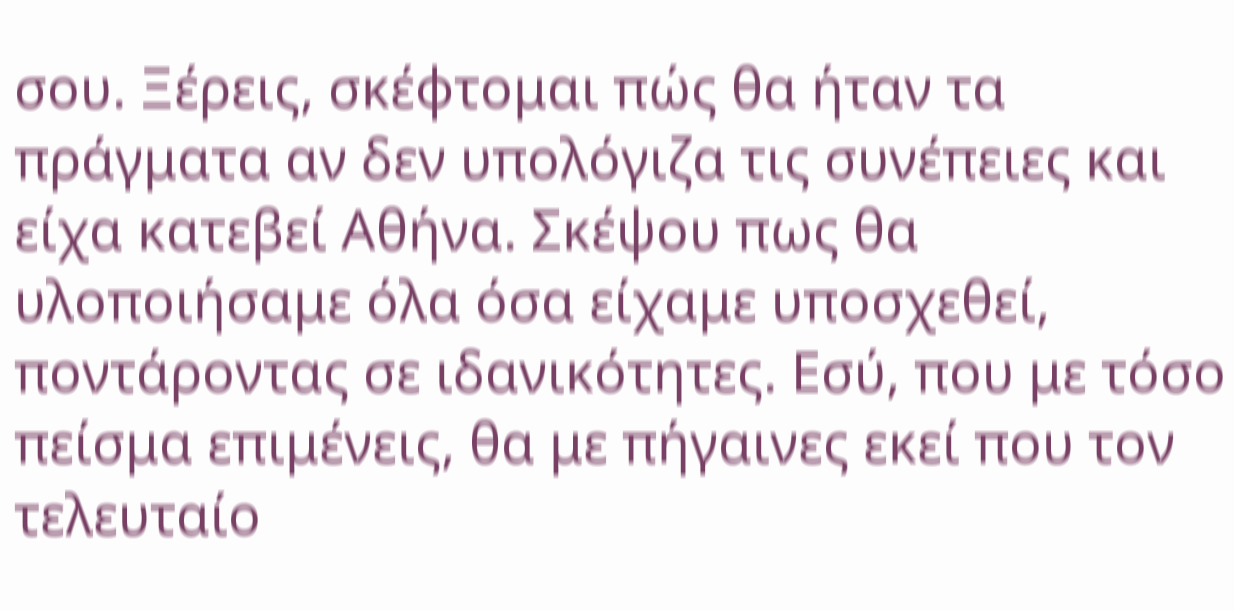σου. Ξέρεις, σκέφτομαι πώς θα ήταν τα πράγματα αν δεν υπολόγιζα τις συνέπειες και είχα κατεβεί Αθήνα. Σκέψου πως θα υλοποιήσαμε όλα όσα είχαμε υποσχεθεί, ποντάροντας σε ιδανικότητες. Εσύ, που με τόσο πείσμα επιμένεις, θα με πήγαινες εκεί που τον τελευταίο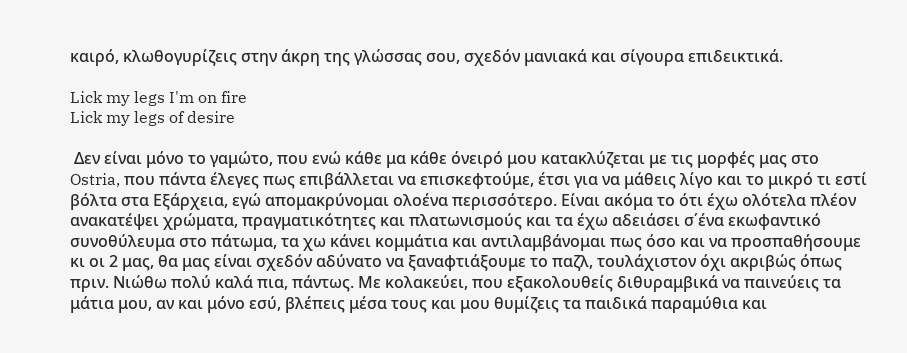καιρό, κλωθογυρίζεις στην άκρη της γλώσσας σου, σχεδόν μανιακά και σίγουρα επιδεικτικά.

Lick my legs I'm on fire
Lick my legs of desire

 Δεν είναι μόνο το γαμώτο, που ενώ κάθε μα κάθε όνειρό μου κατακλύζεται με τις μορφές μας στο Ostria, που πάντα έλεγες πως επιβάλλεται να επισκεφτούμε, έτσι για να μάθεις λίγο και το μικρό τι εστί βόλτα στα Εξάρχεια, εγώ απομακρύνομαι ολοένα περισσότερο. Είναι ακόμα το ότι έχω ολότελα πλέον ανακατέψει χρώματα, πραγματικότητες και πλατωνισμούς και τα έχω αδειάσει σ΄ένα εκωφαντικό συνοθύλευμα στο πάτωμα, τα χω κάνει κομμάτια και αντιλαμβάνομαι πως όσο και να προσπαθήσουμε κι οι 2 μας, θα μας είναι σχεδόν αδύνατο να ξαναφτιάξουμε το παζλ, τουλάχιστον όχι ακριβώς όπως πριν. Νιώθω πολύ καλά πια, πάντως. Με κολακεύει, που εξακολουθείς διθυραμβικά να παινεύεις τα μάτια μου, αν και μόνο εσύ, βλέπεις μέσα τους και μου θυμίζεις τα παιδικά παραμύθια και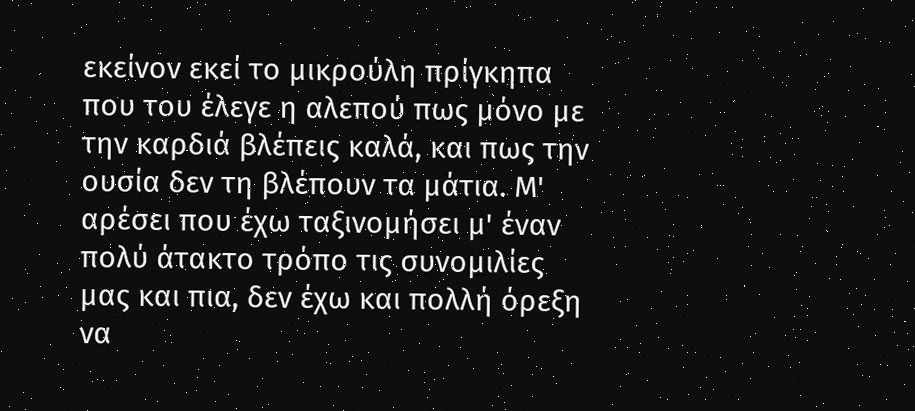εκείνον εκεί το μικρούλη πρίγκηπα που του έλεγε η αλεπού πως μόνο με την καρδιά βλέπεις καλά, και πως την ουσία δεν τη βλέπουν τα μάτια. Μ' αρέσει που έχω ταξινομήσει μ' έναν πολύ άτακτο τρόπο τις συνομιλίες μας και πια, δεν έχω και πολλή όρεξη να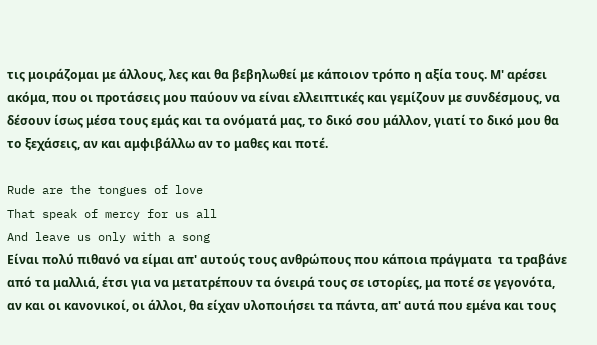τις μοιράζομαι με άλλους, λες και θα βεβηλωθεί με κάποιον τρόπο η αξία τους. Μ' αρέσει ακόμα, που οι προτάσεις μου παύουν να είναι ελλειπτικές και γεμίζουν με συνδέσμους, να δέσουν ίσως μέσα τους εμάς και τα ονόματά μας, το δικό σου μάλλον, γιατί το δικό μου θα το ξεχάσεις, αν και αμφιβάλλω αν το μαθες και ποτέ.

Rude are the tongues of love
That speak of mercy for us all
And leave us only with a song
Είναι πολύ πιθανό να είμαι απ' αυτούς τους ανθρώπους που κάποια πράγματα  τα τραβάνε από τα μαλλιά, έτσι για να μετατρέπουν τα όνειρά τους σε ιστορίες, μα ποτέ σε γεγονότα, αν και οι κανονικοί, οι άλλοι, θα είχαν υλοποιήσει τα πάντα, απ' αυτά που εμένα και τους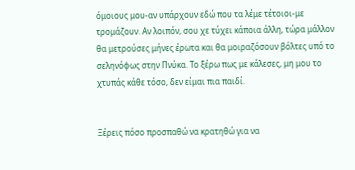όμοιους μου-αν υπάρχουν εδώ που τα λέμε τέτοιοι-με τρομάζουν. Αν λοιπόν, σου χε τύχει κάποια άλλη, τώρα μάλλον θα μετρούσες μήνες έρωτα και θα μοιραζόσουν βόλτες υπό το σεληνόφως στην Πνύκα. Το ξέρω πως με κάλεσες, μη μου το χτυπάς κάθε τόσο, δεν είμαι πια παιδί.


Ξέρεις πόσο προσπαθώ να κρατηθώ για να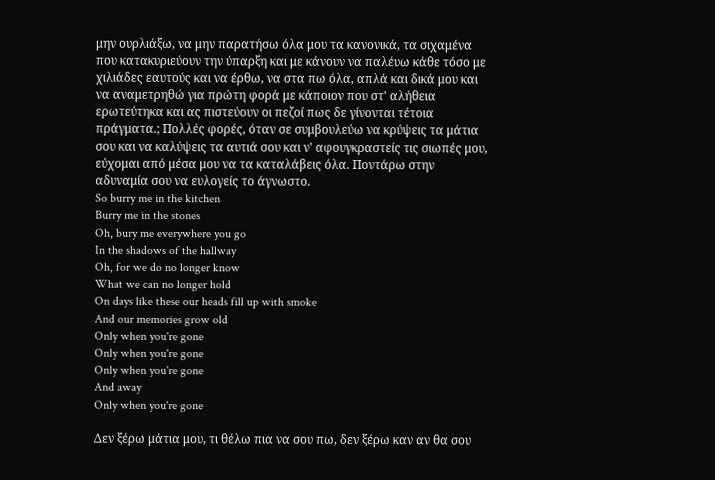μην ουρλιάξω, να μην παρατήσω όλα μου τα κανονικά, τα σιχαμένα που κατακυριεύουν την ύπαρξη και με κάνουν να παλέυω κάθε τόσο με χιλιάδες εαυτούς και να έρθω, να στα πω όλα, απλά και δικά μου και να αναμετρηθώ για πρώτη φορά με κάποιον που στ' αλήθεια ερωτεύτηκα και ας πιστεύουν οι πεζοί πως δε γίνονται τέτοια πράγματα.; Πολλές φορές, όταν σε συμβουλεύω να κρύψεις τα μάτια σου και να καλύψεις τα αυτιά σου και ν' αφουγκραστείς τις σιωπές μου, εύχομαι από μέσα μου να τα καταλάβεις όλα. Ποντάρω στην αδυναμία σου να ευλογείς το άγνωστο.
So burry me in the kitchen
Burry me in the stones
Oh, bury me everywhere you go
In the shadows of the hallway
Oh, for we do no longer know
What we can no longer hold
On days like these our heads fill up with smoke
And our memories grow old
Only when you're gone
Only when you're gone
Only when you're gone
And away
Only when you're gone

Δεν ξέρω μάτια μου, τι θέλω πια να σου πω, δεν ξέρω καν αν θα σου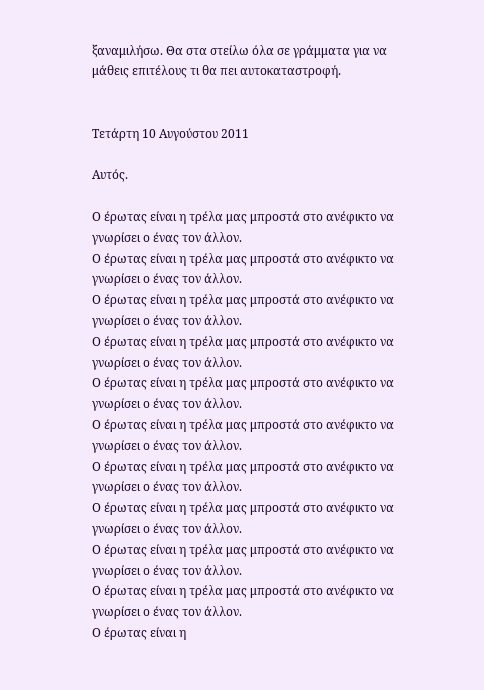ξαναμιλήσω. Θα στα στείλω όλα σε γράμματα για να μάθεις επιτέλους τι θα πει αυτοκαταστροφή.


Τετάρτη 10 Αυγούστου 2011

Aυτός.

Ο έρωτας είναι η τρέλα μας μπροστά στο ανέφικτο να γνωρίσει ο ένας τον άλλον.
Ο έρωτας είναι η τρέλα μας μπροστά στο ανέφικτο να γνωρίσει ο ένας τον άλλον.
Ο έρωτας είναι η τρέλα μας μπροστά στο ανέφικτο να γνωρίσει ο ένας τον άλλον.
Ο έρωτας είναι η τρέλα μας μπροστά στο ανέφικτο να γνωρίσει ο ένας τον άλλον.
Ο έρωτας είναι η τρέλα μας μπροστά στο ανέφικτο να γνωρίσει ο ένας τον άλλον.
Ο έρωτας είναι η τρέλα μας μπροστά στο ανέφικτο να γνωρίσει ο ένας τον άλλον.
Ο έρωτας είναι η τρέλα μας μπροστά στο ανέφικτο να γνωρίσει ο ένας τον άλλον.
Ο έρωτας είναι η τρέλα μας μπροστά στο ανέφικτο να γνωρίσει ο ένας τον άλλον.
Ο έρωτας είναι η τρέλα μας μπροστά στο ανέφικτο να γνωρίσει ο ένας τον άλλον.
Ο έρωτας είναι η τρέλα μας μπροστά στο ανέφικτο να γνωρίσει ο ένας τον άλλον.
Ο έρωτας είναι η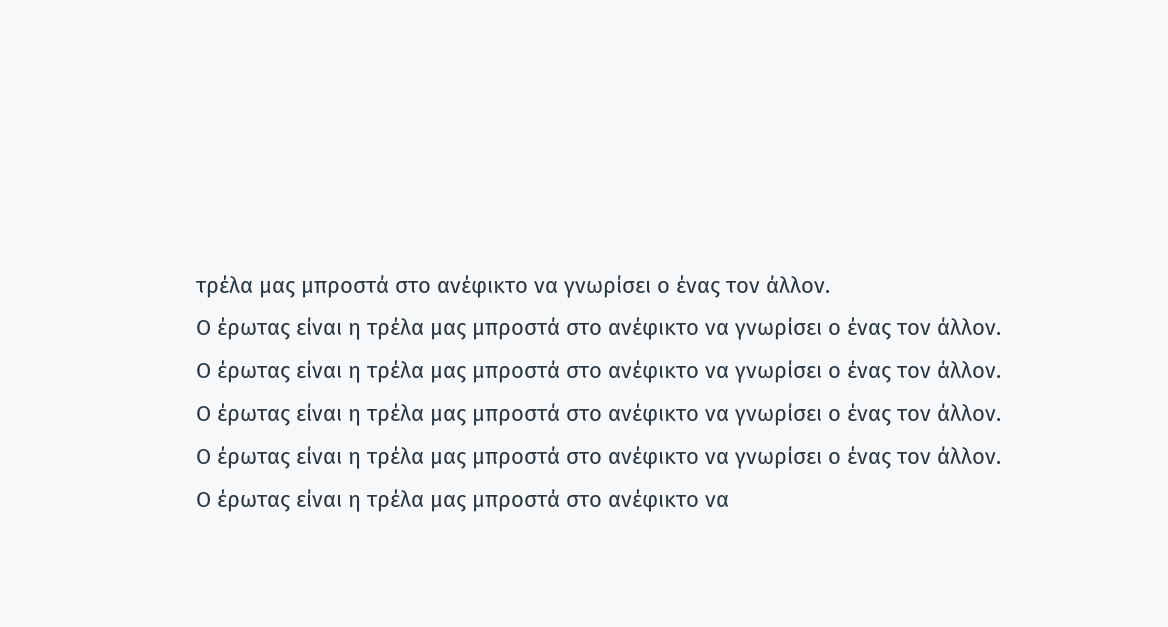τρέλα μας μπροστά στο ανέφικτο να γνωρίσει ο ένας τον άλλον.
Ο έρωτας είναι η τρέλα μας μπροστά στο ανέφικτο να γνωρίσει ο ένας τον άλλον.
Ο έρωτας είναι η τρέλα μας μπροστά στο ανέφικτο να γνωρίσει ο ένας τον άλλον.
Ο έρωτας είναι η τρέλα μας μπροστά στο ανέφικτο να γνωρίσει ο ένας τον άλλον.
Ο έρωτας είναι η τρέλα μας μπροστά στο ανέφικτο να γνωρίσει ο ένας τον άλλον.
Ο έρωτας είναι η τρέλα μας μπροστά στο ανέφικτο να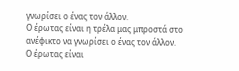γνωρίσει ο ένας τον άλλον.
Ο έρωτας είναι η τρέλα μας μπροστά στο ανέφικτο να γνωρίσει ο ένας τον άλλον.
Ο έρωτας είναι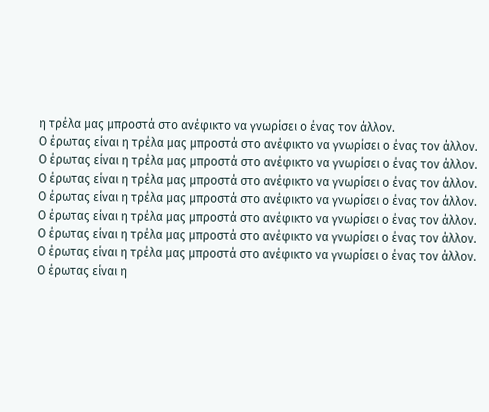η τρέλα μας μπροστά στο ανέφικτο να γνωρίσει ο ένας τον άλλον.
Ο έρωτας είναι η τρέλα μας μπροστά στο ανέφικτο να γνωρίσει ο ένας τον άλλον.
Ο έρωτας είναι η τρέλα μας μπροστά στο ανέφικτο να γνωρίσει ο ένας τον άλλον.
Ο έρωτας είναι η τρέλα μας μπροστά στο ανέφικτο να γνωρίσει ο ένας τον άλλον.
Ο έρωτας είναι η τρέλα μας μπροστά στο ανέφικτο να γνωρίσει ο ένας τον άλλον.
Ο έρωτας είναι η τρέλα μας μπροστά στο ανέφικτο να γνωρίσει ο ένας τον άλλον.
Ο έρωτας είναι η τρέλα μας μπροστά στο ανέφικτο να γνωρίσει ο ένας τον άλλον.
Ο έρωτας είναι η τρέλα μας μπροστά στο ανέφικτο να γνωρίσει ο ένας τον άλλον.
Ο έρωτας είναι η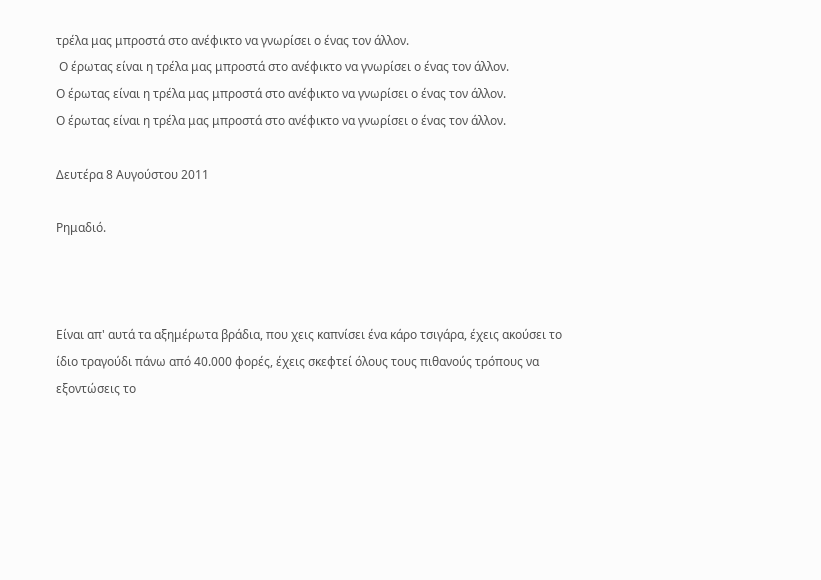τρέλα μας μπροστά στο ανέφικτο να γνωρίσει ο ένας τον άλλον.
 Ο έρωτας είναι η τρέλα μας μπροστά στο ανέφικτο να γνωρίσει ο ένας τον άλλον.
Ο έρωτας είναι η τρέλα μας μπροστά στο ανέφικτο να γνωρίσει ο ένας τον άλλον.
Ο έρωτας είναι η τρέλα μας μπροστά στο ανέφικτο να γνωρίσει ο ένας τον άλλον.

Δευτέρα 8 Αυγούστου 2011

Ρημαδιό.



Είναι απ' αυτά τα αξημέρωτα βράδια, που χεις καπνίσει ένα κάρο τσιγάρα, έχεις ακούσει το ίδιο τραγούδι πάνω από 40.000 φορές, έχεις σκεφτεί όλους τους πιθανούς τρόπους να εξοντώσεις το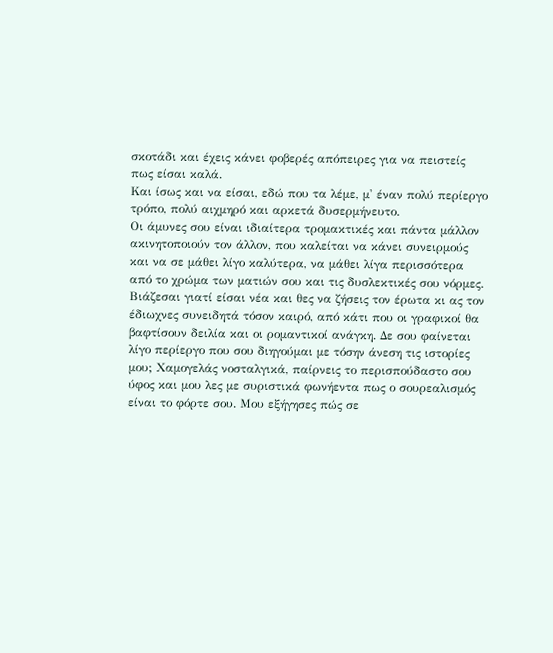σκοτάδι και έχεις κάνει φοβερές απόπειρες για να πειστείς πως είσαι καλά.
Και ίσως και να είσαι, εδώ που τα λέμε, μ' έναν πολύ περίεργο τρόπο, πολύ αιχμηρό και αρκετά δυσερμήνευτο.
Οι άμυνες σου είναι ιδιαίτερα τρομακτικές και πάντα μάλλον ακινητοποιούν τον άλλον, που καλείται να κάνει συνειρμούς και να σε μάθει λίγο καλύτερα, να μάθει λίγα περισσότερα από το χρώμα των ματιών σου και τις δυσλεκτικές σου νόρμες. Βιάζεσαι γιατί είσαι νέα και θες να ζήσεις τον έρωτα κι ας τον έδιωχνες συνειδητά τόσον καιρό, από κάτι που οι γραφικοί θα βαφτίσουν δειλία και οι ρομαντικοί ανάγκη. Δε σου φαίνεται λίγο περίεργο που σου διηγούμαι με τόσην άνεση τις ιστορίες μου; Χαμογελάς νοσταλγικά, παίρνεις το περισπούδαστο σου ύφος και μου λες με συριστικά φωνήεντα πως ο σουρεαλισμός είναι το φόρτε σου. Μου εξήγησες πώς σε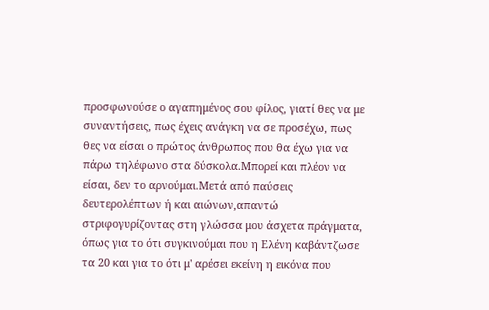προσφωνούσε ο αγαπημένος σου φίλος, γιατί θες να με συναντήσεις, πως έχεις ανάγκη να σε προσέχω, πως θες να είσαι ο πρώτος άνθρωπος που θα έχω για να πάρω τηλέφωνο στα δύσκολα.Μπορεί και πλέον να είσαι, δεν το αρνούμαι.Μετά από παύσεις δευτερολέπτων ή και αιώνων,απαντώ στριφογυρίζοντας στη γλώσσα μου άσχετα πράγματα, όπως για το ότι συγκινούμαι που η Ελένη καβάντζωσε τα 20 και για το ότι μ' αρέσει εκείνη η εικόνα που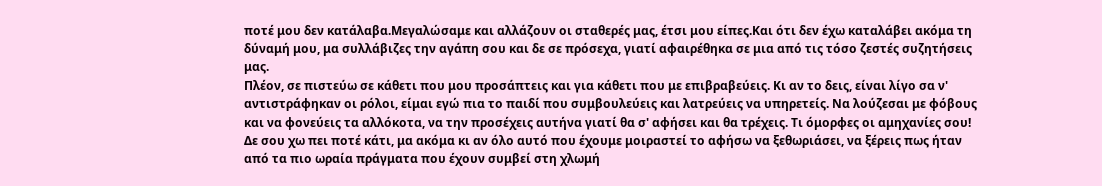ποτέ μου δεν κατάλαβα.Μεγαλώσαμε και αλλάζουν οι σταθερές μας, έτσι μου είπες.Και ότι δεν έχω καταλάβει ακόμα τη δύναμή μου, μα συλλάβιζες την αγάπη σου και δε σε πρόσεχα, γιατί αφαιρέθηκα σε μια από τις τόσο ζεστές συζητήσεις μας.
Πλέον, σε πιστεύω σε κάθετι που μου προσάπτεις και για κάθετι που με επιβραβεύεις. Κι αν το δεις, είναι λίγο σα ν' αντιστράφηκαν οι ρόλοι, είμαι εγώ πια το παιδί που συμβουλεύεις και λατρεύεις να υπηρετείς. Να λούζεσαι με φόβους και να φονεύεις τα αλλόκοτα, να την προσέχεις αυτήνα γιατί θα σ' αφήσει και θα τρέχεις. Τι όμορφες οι αμηχανίες σου!
Δε σου χω πει ποτέ κάτι, μα ακόμα κι αν όλο αυτό που έχουμε μοιραστεί το αφήσω να ξεθωριάσει, να ξέρεις πως ήταν από τα πιο ωραία πράγματα που έχουν συμβεί στη χλωμή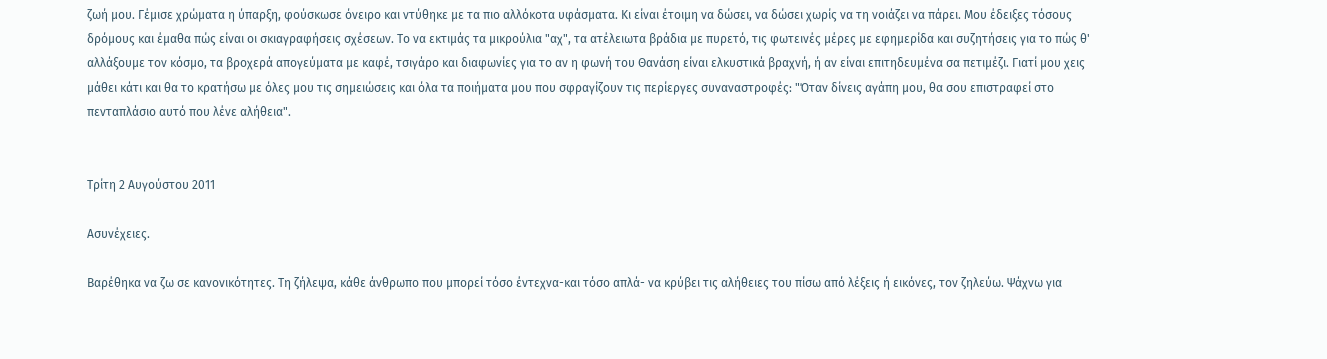ζωή μου. Γέμισε χρώματα η ύπαρξη, φούσκωσε όνειρο και ντύθηκε με τα πιο αλλόκοτα υφάσματα. Κι είναι έτοιμη να δώσει, να δώσει χωρίς να τη νοιάζει να πάρει. Μου έδειξες τόσους δρόμους και έμαθα πώς είναι οι σκιαγραφήσεις σχέσεων. Το να εκτιμάς τα μικρούλια "αχ", τα ατέλειωτα βράδια με πυρετό, τις φωτεινές μέρες με εφημερίδα και συζητήσεις για το πώς θ' αλλάξουμε τον κόσμο, τα βροχερά απογεύματα με καφέ, τσιγάρο και διαφωνίες για το αν η φωνή του Θανάση είναι ελκυστικά βραχνή, ή αν είναι επιτηδευμένα σα πετιμέζι. Γιατί μου χεις μάθει κάτι και θα το κρατήσω με όλες μου τις σημειώσεις και όλα τα ποιήματα μου που σφραγίζουν τις περίεργες συναναστροφές: "Όταν δίνεις αγάπη μου, θα σου επιστραφεί στο πενταπλάσιο αυτό που λένε αλήθεια".


Τρίτη 2 Αυγούστου 2011

Ασυνέχειες.

Βαρέθηκα να ζω σε κανονικότητες. Τη ζήλεψα, κάθε άνθρωπο που μπορεί τόσο έντεχνα-και τόσο απλά- να κρύβει τις αλήθειες του πίσω από λέξεις ή εικόνες, τον ζηλεύω. Ψάχνω για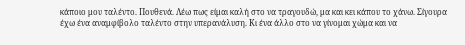κάποιο μου ταλέντο. Πουθενά. Λέω πως είμαι καλή στο να τραγουδώ, μα και κει κάπου το χάνω. Σίγουρα έχω ένα αναμφίβολο ταλέντο στην υπερανάλυση. Κι ένα άλλο στο να γίνομαι χώμα και να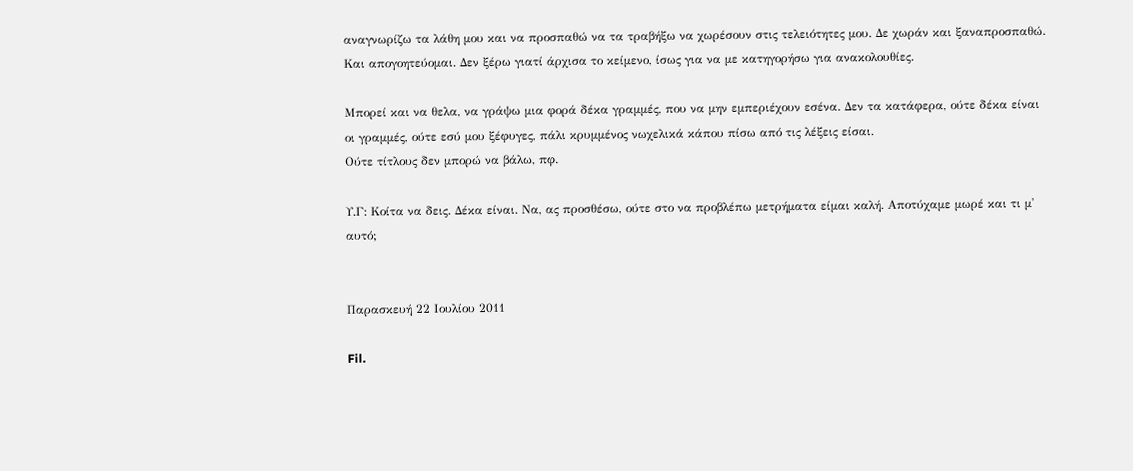αναγνωρίζω τα λάθη μου και να προσπαθώ να τα τραβήξω να χωρέσουν στις τελειότητες μου. Δε χωράν και ξαναπροσπαθώ. Και απογοητεύομαι. Δεν ξέρω γιατί άρχισα το κείμενο, ίσως για να με κατηγορήσω για ανακολουθίες.

Μπορεί και να θελα, να γράψω μια φορά δέκα γραμμές, που να μην εμπεριέχουν εσένα. Δεν τα κατάφερα, ούτε δέκα είναι οι γραμμές, ούτε εσύ μου ξέφυγες, πάλι κρυμμένος νωχελικά κάπου πίσω από τις λέξεις είσαι.
Ούτε τίτλους δεν μπορώ να βάλω, πφ.

Υ.Γ: Κοίτα να δεις. Δέκα είναι. Να, ας προσθέσω, ούτε στο να προβλέπω μετρήματα είμαι καλή. Αποτύχαμε μωρέ και τι μ' αυτό;


Παρασκευή 22 Ιουλίου 2011

Fil.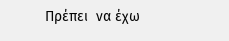Πρέπει  να έχω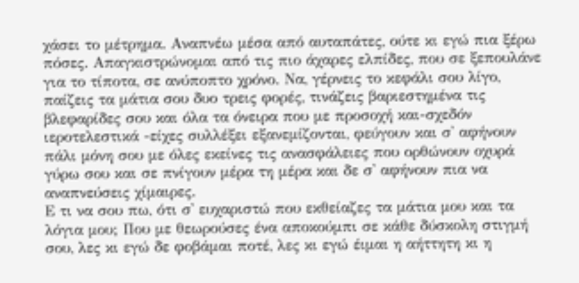χάσει το μέτρημα. Αναπνέω μέσα από αυταπάτες, ούτε κι εγώ πια ξέρω πόσες. Απαγκιστρώνομαι από τις πιο άχαρες ελπίδες, που σε ξεπουλάνε για το τίποτα, σε ανύποπτο χρόνο. Να, γέρνεις το κεφάλι σου λίγο, παίζεις τα μάτια σου δυο τρεις φορές, τινάζεις βαριεστημένα τις βλεφαρίδες σου και όλα τα όνειρα που με προσοχή και-σχεδόν ιεροτελεστικά -είχες συλλέξει εξανεμίζονται, φεύγουν και σ' αφήνουν πάλι μόνη σου με όλες εκείνες τις ανασφάλειες που ορθώνουν οχυρά γύρω σου και σε πνίγουν μέρα τη μέρα και δε σ' αφήνουν πια να αναπνεύσεις χίμαιρες.
Ε τι να σου πω, ότι σ' ευχαριστώ που εκθείαζες τα μάτια μου και τα λόγια μου; Που με θεωρούσες ένα αποκούμπι σε κάθε δύσκολη στιγμή σου, λες κι εγώ δε φοβάμαι ποτέ, λες κι εγώ έιμαι η αήττητη κι η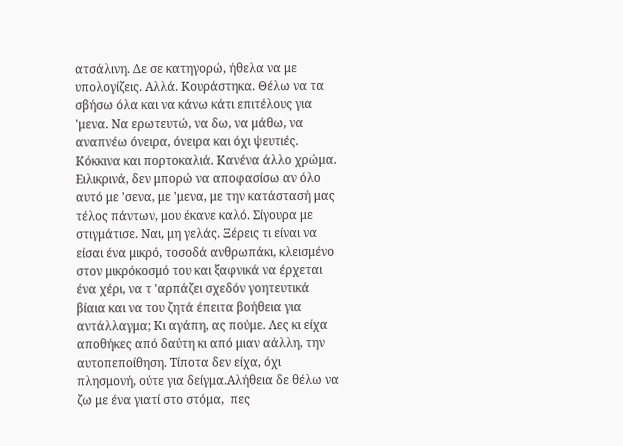ατσάλινη. Δε σε κατηγορώ, ήθελα να με υπολογίζεις. Αλλά. Κουράστηκα. Θέλω να τα σβήσω όλα και να κάνω κάτι επιτέλους για 'μενα. Να ερωτευτώ, να δω, να μάθω, να αναπνέω όνειρα, όνειρα και όχι ψευτιές. Κόκκινα και πορτοκαλιά. Κανένα άλλο χρώμα. Ειλικρινά, δεν μπορώ να αποφασίσω αν όλο αυτό με 'σενα, με 'μενα, με την κατάστασή μας τέλος πάντων, μου έκανε καλό. Σίγουρα με στιγμάτισε. Ναι, μη γελάς. Ξέρεις τι είναι να είσαι ένα μικρό, τοσοδά ανθρωπάκι, κλεισμένο στον μικρόκοσμό του και ξαφνικά να έρχεται ένα χέρι, να τ 'αρπάζει σχεδόν γοητευτικά βίαια και να του ζητά έπειτα βοήθεια για αντάλλαγμα; Κι αγάπη, ας πούμε. Λες κι είχα αποθήκες από δαύτη κι από μιαν αάλλη, την αυτοπεποίθηση. Τίποτα δεν είχα, όχι πλησμονή, ούτε για δείγμα.Αλήθεια δε θέλω να ζω με ένα γιατί στο στόμα,  πες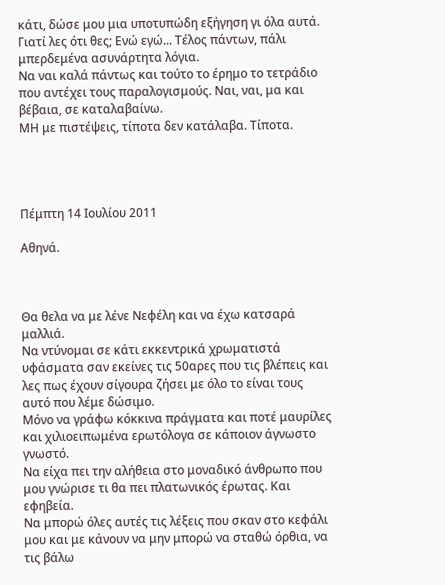κάτι, δώσε μου μια υποτυπώδη εξήγηση γι όλα αυτά.
Γιατί λες ότι θες; Ενώ εγώ... Τέλος πάντων, πάλι μπερδεμένα ασυνάρτητα λόγια.
Να ναι καλά πάντως και τούτο το έρημο το τετράδιο που αντέχει τους παραλογισμούς. Ναι, ναι, μα και βέβαια, σε καταλαβαίνω.
ΜΗ με πιστέψεις, τίποτα δεν κατάλαβα. Τίποτα.




Πέμπτη 14 Ιουλίου 2011

Αθηνά.



Θα θελα να με λένε Νεφέλη και να έχω κατσαρά μαλλιά.
Να ντύνομαι σε κάτι εκκεντρικά χρωματιστά υφάσματα σαν εκείνες τις 50αρες που τις βλέπεις και λες πως έχουν σίγουρα ζήσει με όλο το είναι τους αυτό που λέμε δώσιμο.
Μόνο να γράφω κόκκινα πράγματα και ποτέ μαυρίλες και χιλιοειπωμένα ερωτόλογα σε κάποιον άγνωστο γνωστό.
Να είχα πει την αλήθεια στο μοναδικό άνθρωπο που μου γνώρισε τι θα πει πλατωνικός έρωτας. Και εφηβεία.
Να μπορώ όλες αυτές τις λέξεις που σκαν στο κεφάλι μου και με κάνουν να μην μπορώ να σταθώ όρθια, να τις βάλω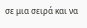σε μια σειρά και να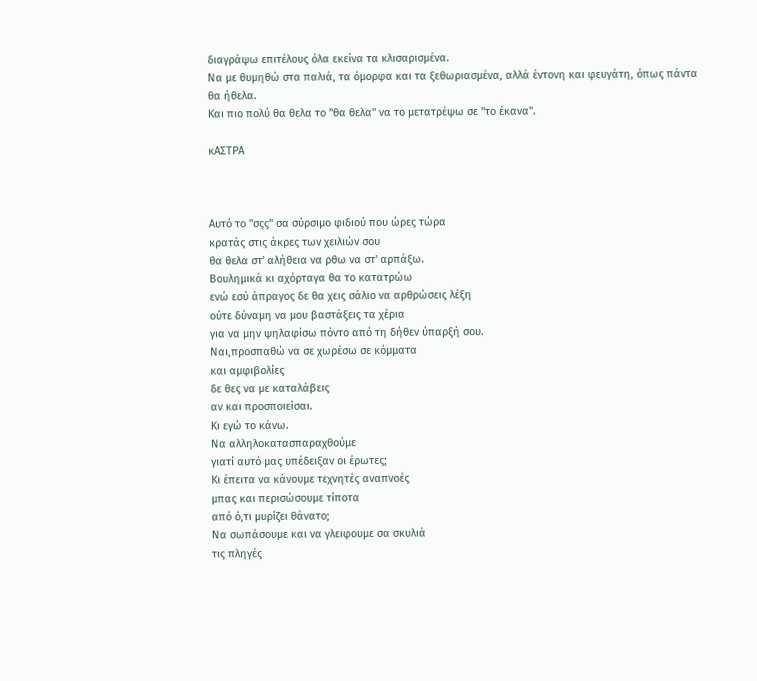διαγράψω επιτέλους όλα εκείνα τα κλισαρισμένα.
Να με θυμηθώ στα παλιά, τα όμορφα και τα ξεθωριασμένα, αλλά έντονη και φευγάτη, όπως πάντα θα ήθελα.
Και πιο πολύ θα θελα το "θα θελα" να το μετατρέψω σε "το έκανα".

κΑΣΤΡΑ



Αυτό το "σςς" σα σύρσιμο φιδιού που ώρες τώρα
κρατάς στις άκρες των χειλιών σου
θα θελα στ' αλήθεια να ρθω να στ' αρπάξω.
Βουλημικά κι αχόρταγα θα το κατατρώω
ενώ εσύ άπραγος δε θα χεις σάλιο να αρθρώσεις λέξη
ούτε δύναμη να μου βαστάξεις τα χέρια
για να μην ψηλαφίσω πόντο από τη δήθεν ύπαρξή σου.
Ναι,προσπαθώ να σε χωρέσω σε κόμματα
και αμφιβολίες
δε θες να με καταλάβεις
αν και προσποιείσαι.
Κι εγώ το κάνω.
Να αλληλοκατασπαραχθούμε
γιατί αυτό μας υπέδειξαν οι έρωτες;
Κι έπειτα να κάνουμε τεχνητές αναπνοές
μπας και περισώσουμε τίποτα
από ό,τι μυρίζει θάνατο;
Να σωπάσουμε και να γλειφουμε σα σκυλιά
τις πληγές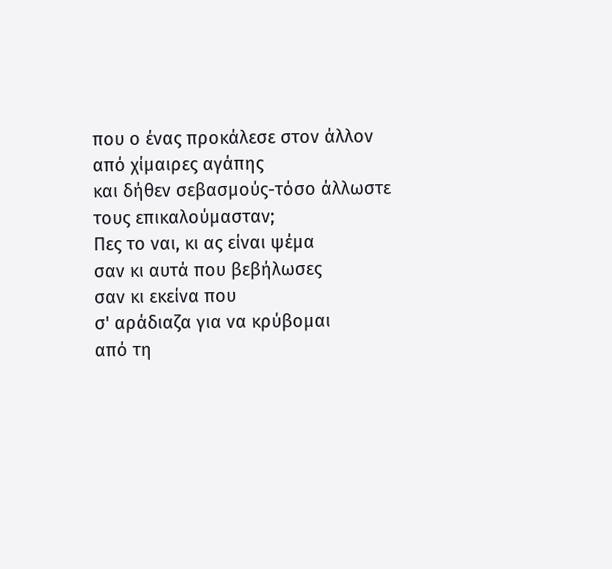που ο ένας προκάλεσε στον άλλον
από χίμαιρες αγάπης
και δήθεν σεβασμούς-τόσο άλλωστε τους επικαλούμασταν;
Πες το ναι, κι ας είναι ψέμα
σαν κι αυτά που βεβήλωσες
σαν κι εκείνα που
σ' αράδιαζα για να κρύβομαι
από τη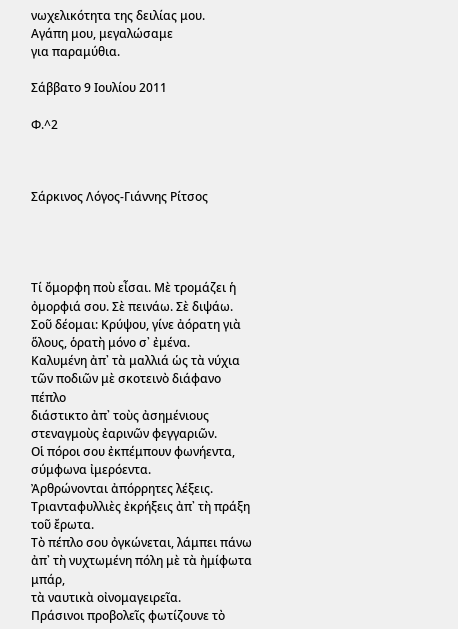νωχελικότητα της δειλίας μου.
Αγάπη μου, μεγαλώσαμε
για παραμύθια.

Σάββατο 9 Ιουλίου 2011

Φ.^2



Σάρκινος Λόγος-Γιάννης Ρίτσος




Τί ὄμορφη ποὺ εἶσαι. Μὲ τρομάζει ἡ ὀμορφιά σου. Σὲ πεινάω. Σὲ διψάω.
Σοῦ δέομαι: Κρύψου, γίνε ἀόρατη γιὰ ὅλους, ὁρατὴ μόνο σ᾿ ἐμένα.
Καλυμένη ἀπ᾿ τὰ μαλλιά ὡς τὰ νύχια τῶν ποδιῶν μὲ σκοτεινὸ διάφανο πέπλο
διάστικτο ἀπ᾿ τοὺς ἀσημένιους στεναγμοὺς ἐαρινῶν φεγγαριῶν.
Οἱ πόροι σου ἐκπέμπουν φωνήεντα, σύμφωνα ἰμερόεντα.
Ἀρθρώνονται ἀπόρρητες λέξεις. Τριανταφυλλιὲς ἐκρήξεις ἀπ᾿ τὴ πράξη τοῦ ἔρωτα.
Τὸ πέπλο σου ὀγκώνεται, λάμπει πάνω ἀπ᾿ τὴ νυχτωμένη πόλη μὲ τὰ ἠμίφωτα μπάρ,
τὰ ναυτικὰ οἰνομαγειρεῖα.
Πράσινοι προβολεῖς φωτίζουνε τὸ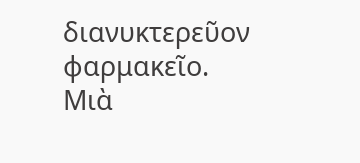διανυκτερεῦον φαρμακεῖο.
Μιὰ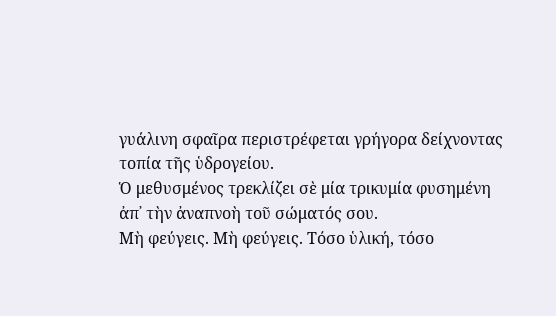γυάλινη σφαῖρα περιστρέφεται γρήγορα δείχνοντας τοπία τῆς ὑδρογείου.
Ὁ μεθυσμένος τρεκλίζει σὲ μία τρικυμία φυσημένη ἀπ᾿ τὴν ἀναπνοὴ τοῦ σώματός σου.
Μὴ φεύγεις. Μὴ φεύγεις. Τόσο ὑλική, τόσο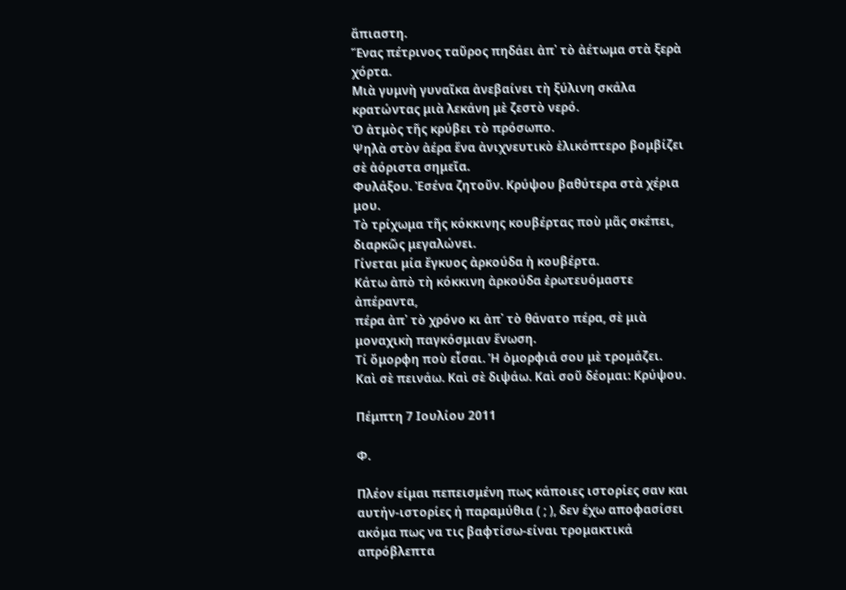ἄπιαστη.
Ἕνας πέτρινος ταῦρος πηδάει ἀπ᾿ τὸ ἀέτωμα στὰ ξερὰ χόρτα.
Μιὰ γυμνὴ γυναῖκα ἀνεβαίνει τὴ ξύλινη σκάλα κρατώντας μιὰ λεκάνη μὲ ζεστὸ νερό.
Ὁ ἀτμὸς τῆς κρύβει τὸ πρόσωπο.
Ψηλὰ στὸν ἀέρα ἕνα ἀνιχνευτικὸ ἑλικόπτερο βομβίζει σὲ ἀόριστα σημεῖα.
Φυλάξου. Ἐσένα ζητοῦν. Κρύψου βαθύτερα στὰ χέρια μου.
Τὸ τρίχωμα τῆς κόκκινης κουβέρτας ποὺ μᾶς σκέπει, διαρκῶς μεγαλώνει.
Γίνεται μία ἔγκυος ἀρκούδα ἡ κουβέρτα.
Κάτω ἀπὸ τὴ κόκκινη ἀρκούδα ἐρωτευόμαστε ἀπέραντα,
πέρα ἀπ᾿ τὸ χρόνο κι ἀπ᾿ τὸ θάνατο πέρα, σὲ μιὰ μοναχικὴ παγκόσμιαν ἕνωση.
Τί ὄμορφη ποὺ εἶσαι. Ἡ ὀμορφιά σου μὲ τρομάζει.
Καὶ σὲ πεινάω. Καὶ σὲ διψάω. Καὶ σοῦ δέομαι: Κρύψου.

Πέμπτη 7 Ιουλίου 2011

Φ.

Πλέον είμαι πεπεισμένη πως κάποιες ιστορίες σαν και αυτήν-ιστορίες ή παραμύθια ( ; ), δεν έχω αποφασίσει ακόμα πως να τις βαφτίσω-είναι τρομακτικά απρόβλεπτα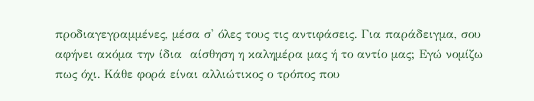προδιαγεγραμμένες, μέσα σ' όλες τους τις αντιφάσεις. Για παράδειγμα, σου αφήνει ακόμα την ίδια  αίσθηση η καλημέρα μας ή το αντίο μας; Εγώ νομίζω πως όχι. Κάθε φορά είναι αλλιώτικος ο τρόπος που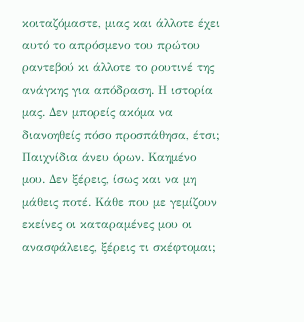κοιταζόμαστε, μιας και άλλοτε έχει αυτό το απρόσμενο του πρώτου ραντεβού κι άλλοτε το ρουτινέ της ανάγκης για απόδραση. Η ιστορία μας. Δεν μπορείς ακόμα να διανοηθείς πόσο προσπάθησα, έτσι;  Παιχνίδια άνευ όρων. Καημένο μου. Δεν ξέρεις, ίσως και να μη μάθεις ποτέ. Κάθε που με γεμίζουν εκείνες οι καταραμένες μου οι ανασφάλειες, ξέρεις τι σκέφτομαι;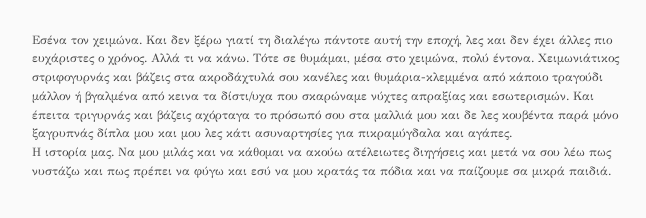Εσένα τον χειμώνα. Και δεν ξέρω γιατί τη διαλέγω πάντοτε αυτή την εποχή, λες και δεν έχει άλλες πιο ευχάριστες ο χρόνος. Αλλά τι να κάνω. Τότε σε θυμάμαι, μέσα στο χειμώνα, πολύ έντονα. Χειμωνιάτικος στριφογυρνάς και βάζεις στα ακροδάχτυλά σου κανέλες και θυμάρια-κλεμμένα από κάποιο τραγούδι μάλλον ή βγαλμένα από κεινα τα δίστι/υχα που σκαρώναμε νύχτες απραξίας και εσωτερισμών. Και έπειτα τριγυρνάς και βάζεις αχόρταγα το πρόσωπό σου στα μαλλιά μου και δε λες κουβέντα παρά μόνο ξαγρυπνάς δίπλα μου και μου λες κάτι ασυναρτησίες για πικραμύγδαλα και αγάπες.
Η ιστορία μας. Να μου μιλάς και να κάθομαι να ακούω ατέλειωτες διηγήσεις και μετά να σου λέω πως νυστάζω και πως πρέπει να φύγω και εσύ να μου κρατάς τα πόδια και να παίζουμε σα μικρά παιδιά.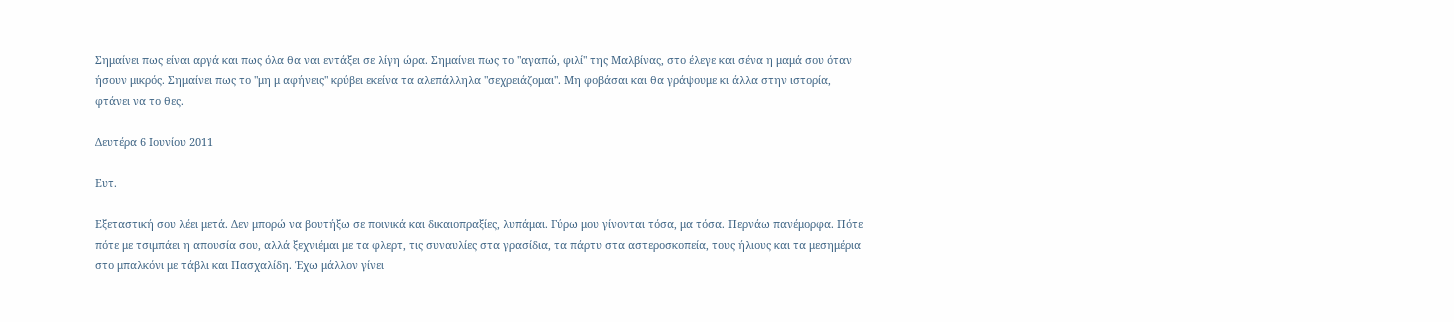Σημαίνει πως είναι αργά και πως όλα θα ναι εντάξει σε λίγη ώρα. Σημαίνει πως το "αγαπώ, φιλί" της Μαλβίνας, στο έλεγε και σένα η μαμά σου όταν ήσουν μικρός. Σημαίνει πως το "μη μ αφήνεις" κρύβει εκείνα τα αλεπάλληλα "σεχρειάζομαι". Μη φοβάσαι και θα γράψουμε κι άλλα στην ιστορία, φτάνει να το θες.

Δευτέρα 6 Ιουνίου 2011

Ευτ.

Eξεταστική σου λέει μετά. Δεν μπορώ να βουτήξω σε ποινικά και δικαιοπραξίες, λυπάμαι. Γύρω μου γίνονται τόσα, μα τόσα. Περνάω πανέμορφα. Πότε πότε με τσιμπάει η απουσία σου, αλλά ξεχνιέμαι με τα φλερτ, τις συναυλίες στα γρασίδια, τα πάρτυ στα αστεροσκοπεία, τους ήλιους και τα μεσημέρια στο μπαλκόνι με τάβλι και Πασχαλίδη. Έχω μάλλον γίνει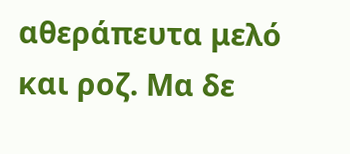αθεράπευτα μελό και ροζ. Μα δε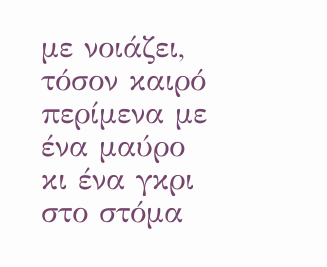με νοιάζει, τόσον καιρό περίμενα με ένα μαύρο κι ένα γκρι στο στόμα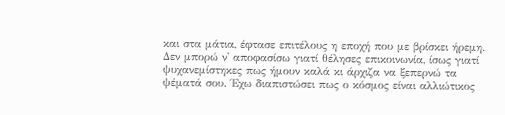και στα μάτια, έφτασε επιτέλους η εποχή που με βρίσκει ήρεμη. Δεν μπορώ ν' αποφασίσω γιατί θέλησες επικοινωνία, ίσως γιατί ψυχανεμίστηκες πως ήμουν καλά κι άρχιζα να ξεπερνώ τα ψέματά σου. Έχω διαπιστώσει πως ο κόσμος είναι αλλιώτικος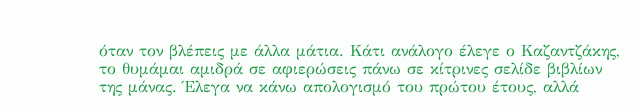όταν τον βλέπεις με άλλα μάτια. Κάτι ανάλογο έλεγε ο Καζαντζάκης, το θυμάμαι αμιδρά σε αφιερώσεις πάνω σε κίτρινες σελίδε βιβλίων της μάνας. Έλεγα να κάνω απολογισμό του πρώτου έτους, αλλά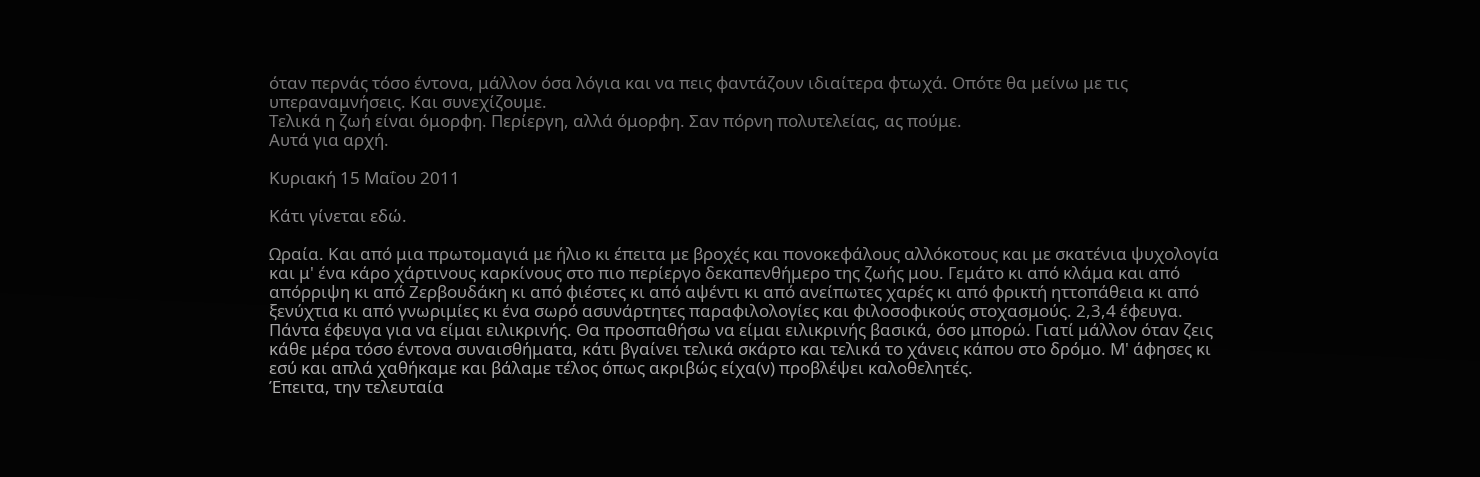όταν περνάς τόσο έντονα, μάλλον όσα λόγια και να πεις φαντάζουν ιδιαίτερα φτωχά. Οπότε θα μείνω με τις υπεραναμνήσεις. Και συνεχίζουμε.
Τελικά η ζωή είναι όμορφη. Περίεργη, αλλά όμορφη. Σαν πόρνη πολυτελείας, ας πούμε.
Αυτά για αρχή.

Κυριακή 15 Μαΐου 2011

Κάτι γίνεται εδώ.

Ωραία. Και από μια πρωτομαγιά με ήλιο κι έπειτα με βροχές και πονοκεφάλους αλλόκοτους και με σκατένια ψυχολογία και μ' ένα κάρο χάρτινους καρκίνους στο πιο περίεργο δεκαπενθήμερο της ζωής μου. Γεμάτο κι από κλάμα και από απόρριψη κι από Ζερβουδάκη κι από φιέστες κι από αψέντι κι από ανείπωτες χαρές κι από φρικτή ηττοπάθεια κι από ξενύχτια κι από γνωριμίες κι ένα σωρό ασυνάρτητες παραφιλολογίες και φιλοσοφικούς στοχασμούς. 2,3,4 έφευγα. Πάντα έφευγα για να είμαι ειλικρινής. Θα προσπαθήσω να είμαι ειλικρινής βασικά, όσο μπορώ. Γιατί μάλλον όταν ζεις κάθε μέρα τόσο έντονα συναισθήματα, κάτι βγαίνει τελικά σκάρτο και τελικά το χάνεις κάπου στο δρόμο. Μ' άφησες κι εσύ και απλά χαθήκαμε και βάλαμε τέλος όπως ακριβώς είχα(ν) προβλέψει καλοθελητές.
Έπειτα, την τελευταία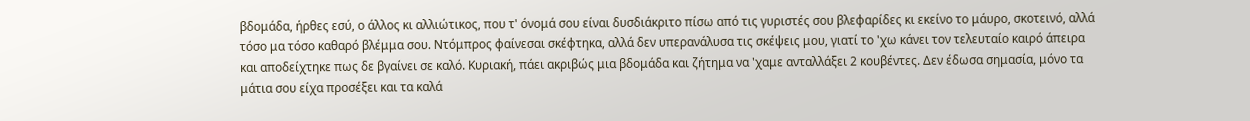βδομάδα, ήρθες εσύ, ο άλλος κι αλλιώτικος, που τ' όνομά σου είναι δυσδιάκριτο πίσω από τις γυριστές σου βλεφαρίδες κι εκείνο το μάυρο, σκοτεινό, αλλά τόσο μα τόσο καθαρό βλέμμα σου. Ντόμπρος φαίνεσαι σκέφτηκα, αλλά δεν υπερανάλυσα τις σκέψεις μου, γιατί το 'χω κάνει τον τελευταίο καιρό άπειρα και αποδείχτηκε πως δε βγαίνει σε καλό. Κυριακή, πάει ακριβώς μια βδομάδα και ζήτημα να 'χαμε ανταλλάξει 2 κουβέντες. Δεν έδωσα σημασία, μόνο τα μάτια σου είχα προσέξει και τα καλά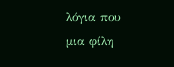λόγια που μια φίλη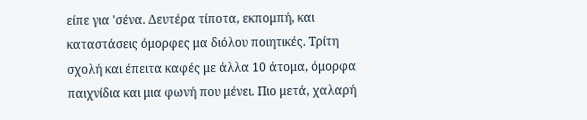είπε για 'σένα. Δευτέρα τίποτα, εκπομπή, και καταστάσεις όμορφες μα διόλου ποιητικές. Τρίτη σχολή και έπειτα καφές με άλλα 10 άτομα, όμορφα παιχνίδια και μια φωνή που μένει. Πιο μετά, χαλαρή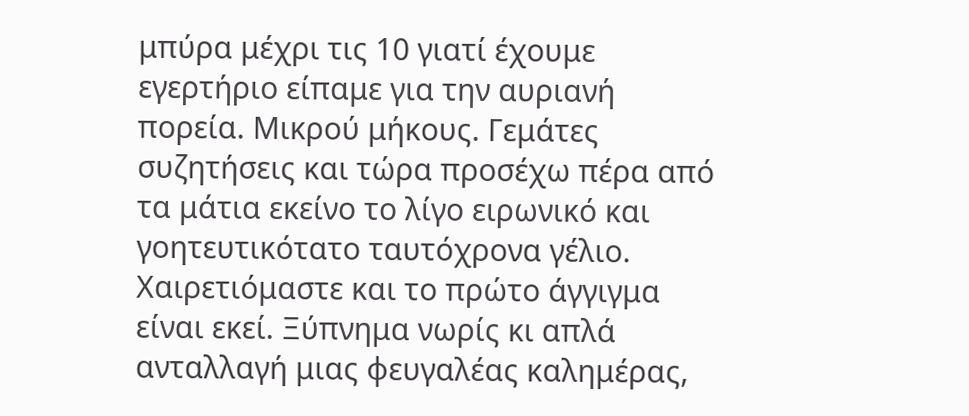μπύρα μέχρι τις 10 γιατί έχουμε εγερτήριο είπαμε για την αυριανή πορεία. Μικρού μήκους. Γεμάτες συζητήσεις και τώρα προσέχω πέρα από τα μάτια εκείνο το λίγο ειρωνικό και γοητευτικότατο ταυτόχρονα γέλιο. Χαιρετιόμαστε και το πρώτο άγγιγμα είναι εκεί. Ξύπνημα νωρίς κι απλά ανταλλαγή μιας φευγαλέας καλημέρας,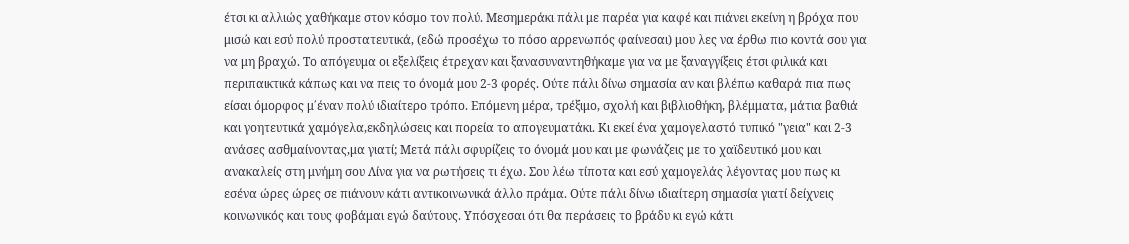έτσι κι αλλιώς χαθήκαμε στον κόσμο τον πολύ. Μεσημεράκι πάλι με παρέα για καφέ και πιάνει εκείνη η βρόχα που μισώ και εσύ πολύ προστατευτικά, (εδώ προσέχω το πόσο αρρενωπός φαίνεσαι) μου λες να έρθω πιο κοντά σου για να μη βραχώ. Το απόγευμα οι εξελίξεις έτρεχαν και ξανασυναντηθήκαμε για να με ξαναγγίξεις έτσι φιλικά και περιπαικτικά κάπως και να πεις το όνομά μου 2-3 φορές. Ούτε πάλι δίνω σημασία αν και βλέπω καθαρά πια πως είσαι όμορφος μ΄έναν πολύ ιδιαίτερο τρόπο. Επόμενη μέρα, τρέξιμο, σχολή και βιβλιοθήκη, βλέμματα, μάτια βαθιά και γοητευτικά χαμόγελα,εκδηλώσεις και πορεία το απογευματάκι. Κι εκεί ένα χαμογελαστό τυπικό "γεια" και 2-3 ανάσες ασθμαίνοντας,μα γιατί; Μετά πάλι σφυρίζεις το όνομά μου και με φωνάζεις με το χαϊδευτικό μου και ανακαλείς στη μνήμη σου Λίνα για να ρωτήσεις τι έχω. Σου λέω τίποτα και εσύ χαμογελάς λέγοντας μου πως κι εσένα ώρες ώρες σε πιάνουν κάτι αντικοινωνικά άλλο πράμα. Ούτε πάλι δίνω ιδιαίτερη σημασία γιατί δείχνεις κοινωνικός και τους φοβάμαι εγώ δαύτους. Υπόσχεσαι ότι θα περάσεις το βράδυ κι εγώ κάτι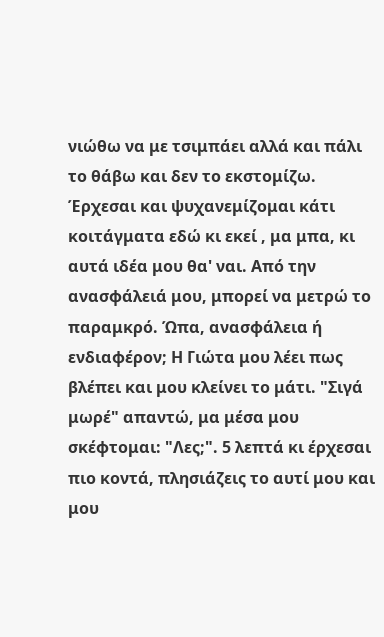νιώθω να με τσιμπάει αλλά και πάλι το θάβω και δεν το εκστομίζω. Έρχεσαι και ψυχανεμίζομαι κάτι κοιτάγματα εδώ κι εκεί , μα μπα, κι αυτά ιδέα μου θα' ναι. Από την ανασφάλειά μου, μπορεί να μετρώ το παραμκρό. Ώπα, ανασφάλεια ή ενδιαφέρον; Η Γιώτα μου λέει πως βλέπει και μου κλείνει το μάτι. "Σιγά μωρέ" απαντώ, μα μέσα μου σκέφτομαι: "Λες;". 5 λεπτά κι έρχεσαι πιο κοντά, πλησιάζεις το αυτί μου και μου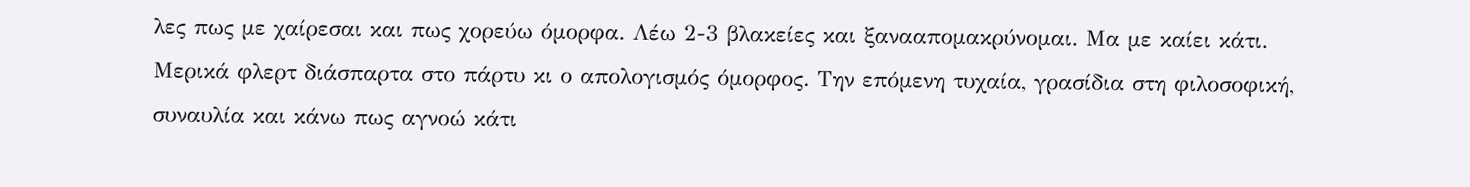λες πως με χαίρεσαι και πως χορεύω όμορφα. Λέω 2-3 βλακείες και ξανααπομακρύνομαι. Μα με καίει κάτι. Μερικά φλερτ διάσπαρτα στο πάρτυ κι ο απολογισμός όμορφος. Την επόμενη τυχαία, γρασίδια στη φιλοσοφική, συναυλία και κάνω πως αγνοώ κάτι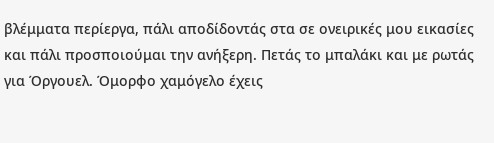βλέμματα περίεργα, πάλι αποδίδοντάς στα σε ονειρικές μου εικασίες και πάλι προσποιούμαι την ανήξερη. Πετάς το μπαλάκι και με ρωτάς για Όργουελ. Όμορφο χαμόγελο έχεις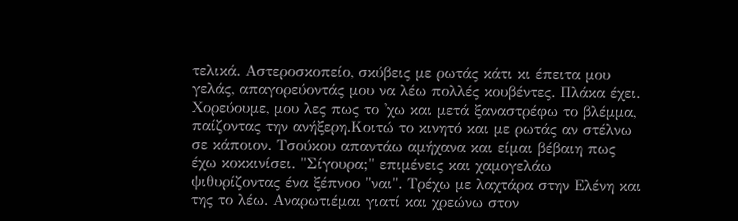τελικά. Αστεροσκοπείο, σκύβεις με ρωτάς κάτι κι έπειτα μου γελάς, απαγορεύοντάς μου να λέω πολλές κουβέντες. Πλάκα έχει. Χορεύουμε, μου λες πως το 'χω και μετά ξαναστρέφω το βλέμμα, παίζοντας την ανήξερη.Κοιτώ το κινητό και με ρωτάς αν στέλνω σε κάποιον. Τσούκου απαντάω αμήχανα και είμαι βέβαιη πως έχω κοκκινίσει. "Σίγουρα;" επιμένεις και χαμογελάω ψιθυρίζοντας ένα ξέπνοο "ναι". Τρέχω με λαχτάρα στην Ελένη και της το λέω. Αναρωτιέμαι γιατί και χρεώνω στον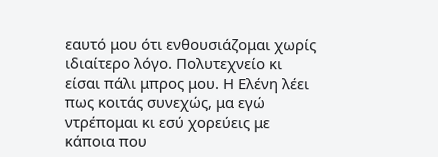εαυτό μου ότι ενθουσιάζομαι χωρίς ιδιαίτερο λόγο. Πολυτεχνείο κι είσαι πάλι μπρος μου. Η Ελένη λέει πως κοιτάς συνεχώς, μα εγώ ντρέπομαι κι εσύ χορεύεις με κάποια που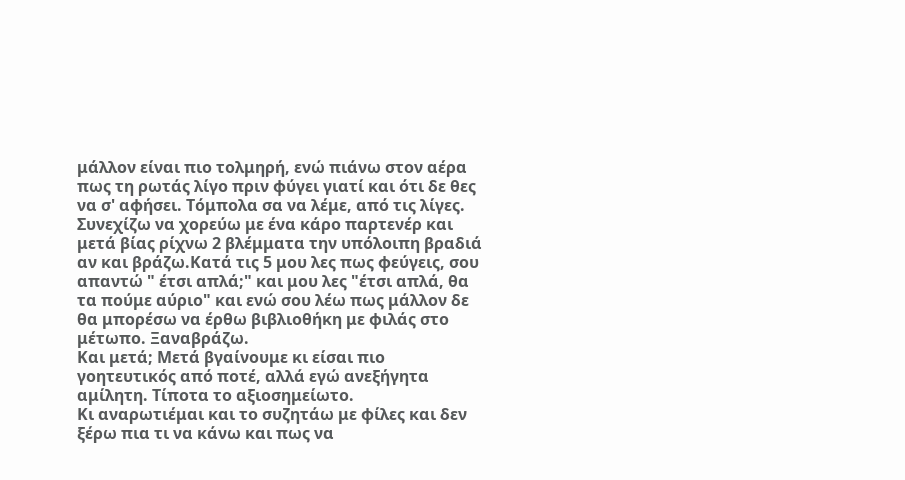μάλλον είναι πιο τολμηρή, ενώ πιάνω στον αέρα πως τη ρωτάς λίγο πριν φύγει γιατί και ότι δε θες να σ' αφήσει. Τόμπολα σα να λέμε, από τις λίγες. Συνεχίζω να χορεύω με ένα κάρο παρτενέρ και μετά βίας ρίχνω 2 βλέμματα την υπόλοιπη βραδιά αν και βράζω.Κατά τις 5 μου λες πως φεύγεις, σου απαντώ " έτσι απλά;" και μου λες "έτσι απλά, θα τα πούμε αύριο" και ενώ σου λέω πως μάλλον δε θα μπορέσω να έρθω βιβλιοθήκη με φιλάς στο μέτωπο. Ξαναβράζω.
Και μετά; Μετά βγαίνουμε κι είσαι πιο γοητευτικός από ποτέ, αλλά εγώ ανεξήγητα αμίλητη. Τίποτα το αξιοσημείωτο.
Κι αναρωτιέμαι και το συζητάω με φίλες και δεν ξέρω πια τι να κάνω και πως να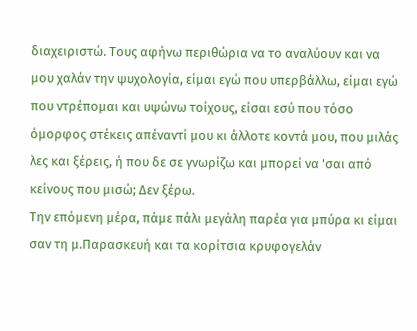διαχειριστώ. Τους αφήνω περιθώρια να το αναλύουν και να μου χαλάν την ψυχολογία, είμαι εγώ που υπερβάλλω, είμαι εγώ που ντρέπομαι και υψώνω τοίχους, είσαι εσύ που τόσο όμορφος στέκεις απέναντί μου κι άλλοτε κοντά μου, που μιλάς λες και ξέρεις, ή που δε σε γνωρίζω και μπορεί να 'σαι από κείνους που μισώ; Δεν ξέρω.
Την επόμενη μέρα, πάμε πάλι μεγάλη παρέα για μπύρα κι είμαι σαν τη μ.Παρασκευή και τα κορίτσια κρυφογελάν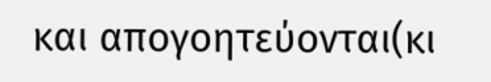και απογοητεύονται(κι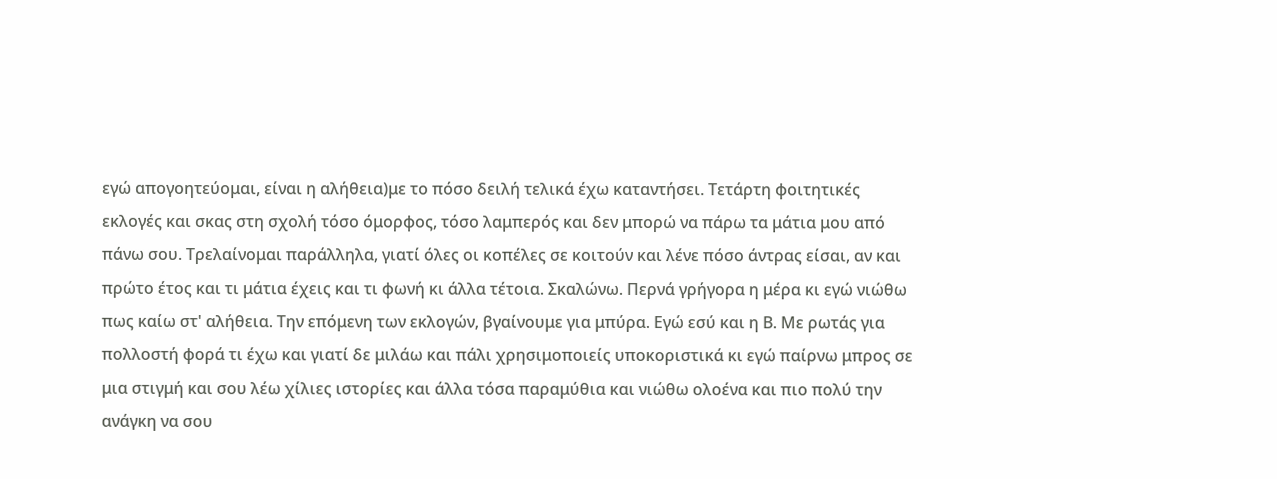εγώ απογοητεύομαι, είναι η αλήθεια)με το πόσο δειλή τελικά έχω καταντήσει. Τετάρτη φοιτητικές εκλογές και σκας στη σχολή τόσο όμορφος, τόσο λαμπερός και δεν μπορώ να πάρω τα μάτια μου από πάνω σου. Τρελαίνομαι παράλληλα, γιατί όλες οι κοπέλες σε κοιτούν και λένε πόσο άντρας είσαι, αν και πρώτο έτος και τι μάτια έχεις και τι φωνή κι άλλα τέτοια. Σκαλώνω. Περνά γρήγορα η μέρα κι εγώ νιώθω πως καίω στ' αλήθεια. Την επόμενη των εκλογών, βγαίνουμε για μπύρα. Εγώ εσύ και η Β. Με ρωτάς για πολλοστή φορά τι έχω και γιατί δε μιλάω και πάλι χρησιμοποιείς υποκοριστικά κι εγώ παίρνω μπρος σε μια στιγμή και σου λέω χίλιες ιστορίες και άλλα τόσα παραμύθια και νιώθω ολοένα και πιο πολύ την ανάγκη να σου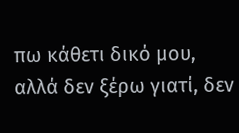πω κάθετι δικό μου, αλλά δεν ξέρω γιατί, δεν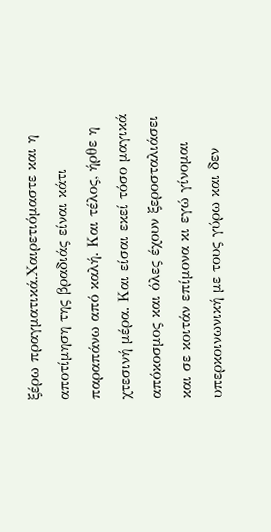ξέρω πραγματικά.Χαιρετιόμαστε και η αποτίμηση της βραδιάς είναι κάτι παραπάνω από καλή. Και τέλος, ήρθε η χτεσινή μέρα. Και είσαι εκεί τόσο μαγικά απόκοσμος και όλες έχουν ξεροσταλιάσει και σε κοιτάν επίμονα κι εγώ γίνομαι υπερκοινωνική με τους γύρω και δεν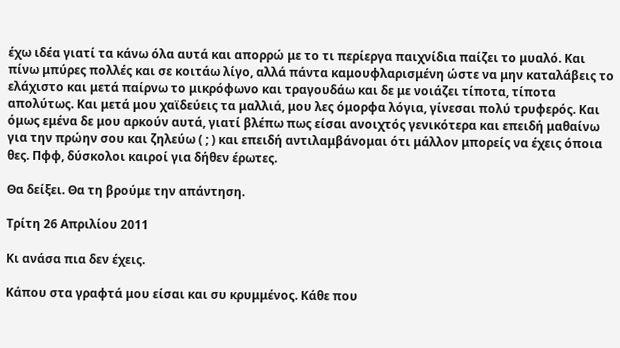έχω ιδέα γιατί τα κάνω όλα αυτά και απορρώ με το τι περίεργα παιχνίδια παίζει το μυαλό. Και πίνω μπύρες πολλές και σε κοιτάω λίγο, αλλά πάντα καμουφλαρισμένη ώστε να μην καταλάβεις το ελάχιστο και μετά παίρνω το μικρόφωνο και τραγουδάω και δε με νοιάζει τίποτα, τίποτα απολύτως. Και μετά μου χαϊδεύεις τα μαλλιά, μου λες όμορφα λόγια, γίνεσαι πολύ τρυφερός. Και όμως εμένα δε μου αρκούν αυτά, γιατί βλέπω πως είσαι ανοιχτός γενικότερα και επειδή μαθαίνω για την πρώην σου και ζηλεύω ( ; ) και επειδή αντιλαμβάνομαι ότι μάλλον μπορείς να έχεις όποια θες. Πφφ, δύσκολοι καιροί για δήθεν έρωτες.

Θα δείξει. Θα τη βρούμε την απάντηση.

Τρίτη 26 Απριλίου 2011

Κι ανάσα πια δεν έχεις.

Κάπου στα γραφτά μου είσαι και συ κρυμμένος. Κάθε που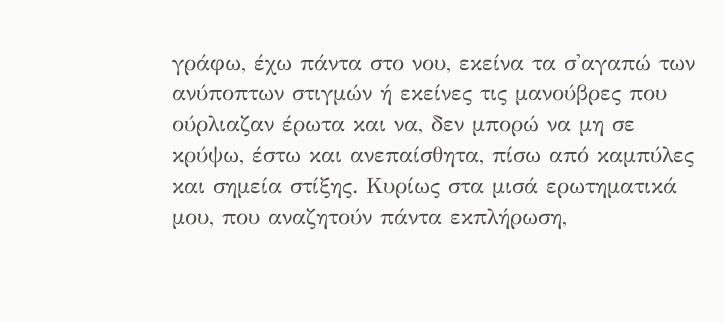γράφω, έχω πάντα στο νου, εκείνα τα σ'αγαπώ των ανύποπτων στιγμών ή εκείνες τις μανούβρες που ούρλιαζαν έρωτα και να, δεν μπορώ να μη σε κρύψω, έστω και ανεπαίσθητα, πίσω από καμπύλες και σημεία στίξης. Κυρίως στα μισά ερωτηματικά μου, που αναζητούν πάντα εκπλήρωση,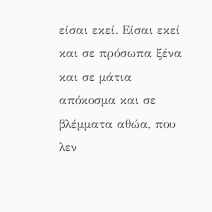είσαι εκεί. Είσαι εκεί και σε πρόσωπα ξένα και σε μάτια απόκοσμα και σε βλέμματα αθώα, που λεν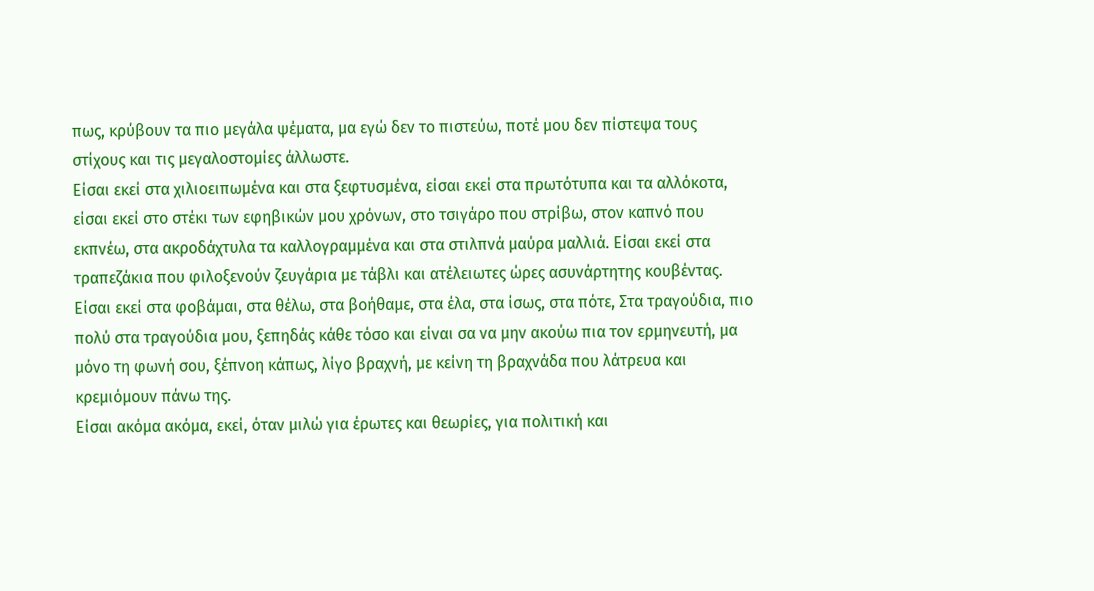πως, κρύβουν τα πιο μεγάλα ψέματα, μα εγώ δεν το πιστεύω, ποτέ μου δεν πίστεψα τους στίχους και τις μεγαλοστομίες άλλωστε.
Είσαι εκεί στα χιλιοειπωμένα και στα ξεφτυσμένα, είσαι εκεί στα πρωτότυπα και τα αλλόκοτα, είσαι εκεί στο στέκι των εφηβικών μου χρόνων, στο τσιγάρο που στρίβω, στον καπνό που εκπνέω, στα ακροδάχτυλα τα καλλογραμμένα και στα στιλπνά μαύρα μαλλιά. Είσαι εκεί στα τραπεζάκια που φιλοξενούν ζευγάρια με τάβλι και ατέλειωτες ώρες ασυνάρτητης κουβέντας. Είσαι εκεί στα φοβάμαι, στα θέλω, στα βοήθαμε, στα έλα, στα ίσως, στα πότε, Στα τραγούδια, πιο πολύ στα τραγούδια μου, ξεπηδάς κάθε τόσο και είναι σα να μην ακούω πια τον ερμηνευτή, μα μόνο τη φωνή σου, ξέπνοη κάπως, λίγο βραχνή, με κείνη τη βραχνάδα που λάτρευα και κρεμιόμουν πάνω της.
Είσαι ακόμα ακόμα, εκεί, όταν μιλώ για έρωτες και θεωρίες, για πολιτική και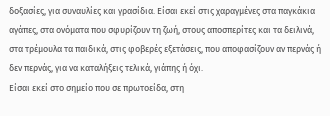δοξασίες, για συναυλίες και γρασίδια. Είσαι εκεί στις χαραγμένες στα παγκάκια αγάπες, στα ονόματα που σφυρίζουν τη ζωή, στους αποσπερίτες και τα δειλινά, στα τρέμουλα τα παιδικά, στις φοβερές εξετάσεις, που αποφασίζουν αν περνάς ή δεν περνάς, για να καταλήξεις τελικά, γιάπης ή όχι.
Είσαι εκεί στο σημείο που σε πρωτοείδα, στη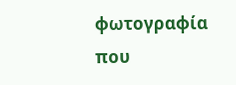φωτογραφία που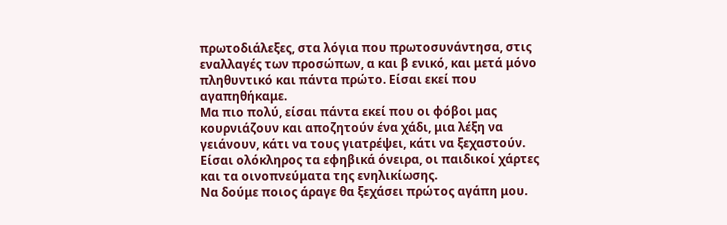πρωτοδιάλεξες, στα λόγια που πρωτοσυνάντησα, στις εναλλαγές των προσώπων, α και β ενικό, και μετά μόνο πληθυντικό και πάντα πρώτο. Είσαι εκεί που αγαπηθήκαμε.
Μα πιο πολύ, είσαι πάντα εκεί που οι φόβοι μας κουρνιάζουν και αποζητούν ένα χάδι, μια λέξη να γειάνουν, κάτι να τους γιατρέψει, κάτι να ξεχαστούν. Είσαι ολόκληρος τα εφηβικά όνειρα, οι παιδικοί χάρτες και τα οινοπνεύματα της ενηλικίωσης.
Να δούμε ποιος άραγε θα ξεχάσει πρώτος αγάπη μου.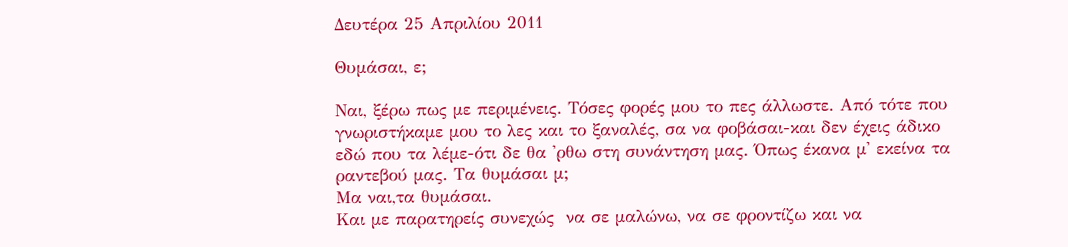Δευτέρα 25 Απριλίου 2011

Θυμάσαι, ε;

Ναι, ξέρω πως με περιμένεις. Τόσες φορές μου το πες άλλωστε. Από τότε που γνωριστήκαμε μου το λες και το ξαναλές, σα να φοβάσαι-και δεν έχεις άδικο εδώ που τα λέμε-ότι δε θα 'ρθω στη συνάντηση μας. Όπως έκανα μ' εκείνα τα ραντεβού μας. Τα θυμάσαι μ;
Μα ναι,τα θυμάσαι.
Και με παρατηρείς συνεχώς  να σε μαλώνω, να σε φροντίζω και να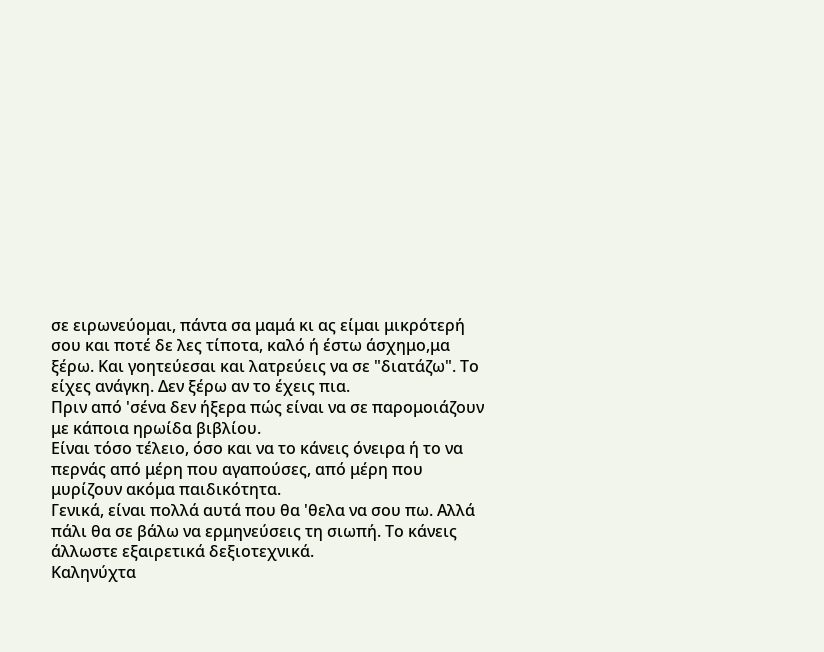σε ειρωνεύομαι, πάντα σα μαμά κι ας είμαι μικρότερή σου και ποτέ δε λες τίποτα, καλό ή έστω άσχημο,μα ξέρω. Και γοητεύεσαι και λατρεύεις να σε "διατάζω". Το είχες ανάγκη. Δεν ξέρω αν το έχεις πια.
Πριν από 'σένα δεν ήξερα πώς είναι να σε παρομοιάζουν με κάποια ηρωίδα βιβλίου.
Είναι τόσο τέλειο, όσο και να το κάνεις όνειρα ή το να περνάς από μέρη που αγαπούσες, από μέρη που μυρίζουν ακόμα παιδικότητα.
Γενικά, είναι πολλά αυτά που θα 'θελα να σου πω. Αλλά πάλι θα σε βάλω να ερμηνεύσεις τη σιωπή. Το κάνεις άλλωστε εξαιρετικά δεξιοτεχνικά.
Καληνύχτα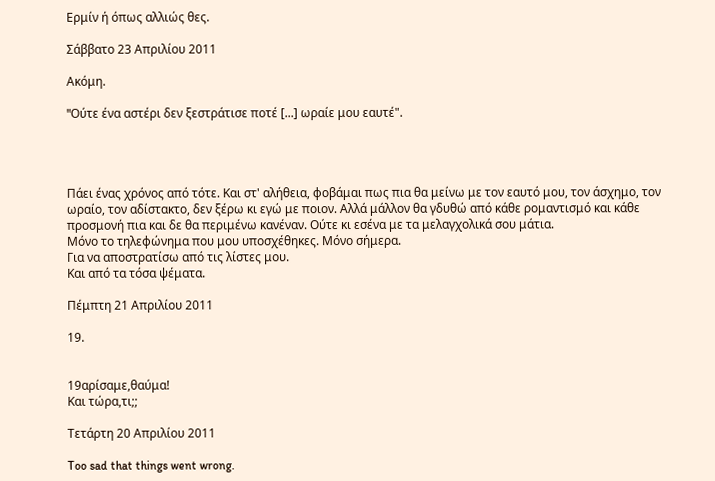Ερμίν ή όπως αλλιώς θες.

Σάββατο 23 Απριλίου 2011

Ακόμη.

"Oύτε ένα αστέρι δεν ξεστράτισε ποτέ [...] ωραίε μου εαυτέ".




Πάει ένας χρόνος από τότε. Και στ' αλήθεια, φοβάμαι πως πια θα μείνω με τον εαυτό μου, τον άσχημο, τον ωραίο, τον αδίστακτο, δεν ξέρω κι εγώ με ποιον. Αλλά μάλλον θα γδυθώ από κάθε ρομαντισμό και κάθε προσμονή πια και δε θα περιμένω κανέναν. Ούτε κι εσένα με τα μελαγχολικά σου μάτια.
Μόνο το τηλεφώνημα που μου υποσχέθηκες. Μόνο σήμερα.
Για να αποστρατίσω από τις λίστες μου.
Και από τα τόσα ψέματα.

Πέμπτη 21 Απριλίου 2011

19.


19αρίσαμε,θαύμα!
Kαι τώρα,τι;;

Τετάρτη 20 Απριλίου 2011

Too sad that things went wrong.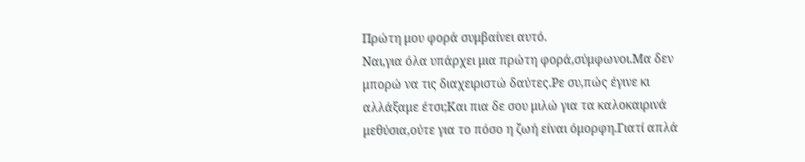Πρώτη μου φορά συμβαίνει αυτό.
Ναι,για όλα υπάρχει μια πρώτη φορά,σύμφωνοι.Μα δεν μπορώ να τις διαχειριστώ δαύτες.Ρε συ,πώς έγινε κι αλλάξαμε έτσι;Και πια δε σου μιλώ για τα καλοκαιρινά μεθύσια,ούτε για το πόσο η ζωή είναι όμορφη.Γιατί απλά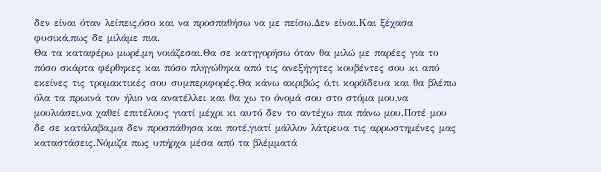δεν είναι όταν λείπεις,όσο και να προσπαθήσω να με πείσω.Δεν είναι.Kαι ξέχασα φυσικά,πως δε μιλάμε πια.
Θα τα καταφέρω μωρέ,μη νοιάζεσαι.Θα σε κατηγορήσω όταν θα μιλώ με παρέες για το πόσο σκάρτα φέρθηκες και πόσο πληγώθηκα από τις ανεξήγητες κουβέντες σου κι από εκείνες τις τρομακτικές σου συμπεριφορές.Θα κάνω ακριβώς ό,τι κορόϊδευα και θα βλέπω όλα τα πρωινά τον ήλιο να ανατέλλει και θα χω το όνομά σου στο στόμα μου,να μουλιάσει,να χαθεί επιτέλους γιατί μέχρι κι αυτό δεν το αντέχω πια πάνω μου.Ποτέ μου δε σε κατάλαβα,μα δεν προσπάθησα και ποτέ,γιατί μάλλον λάτρευα τις αρρωστημένες μας καταστάσεις.Νόμιζα πως υπήρχα μέσα από τα βλέμματά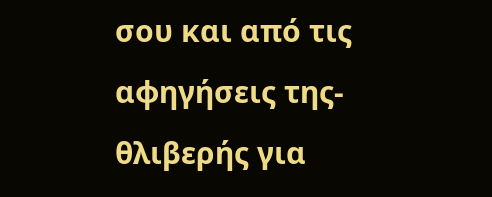σου και από τις αφηγήσεις της-θλιβερής για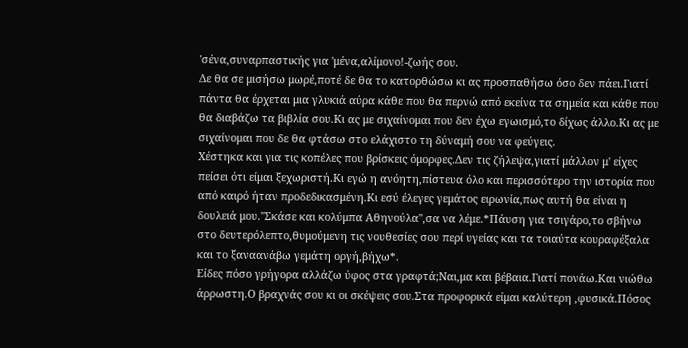'σένα,συναρπαστικής για 'μένα,αλίμονο!-ζωής σου.
Δε θα σε μισήσω μωρέ,ποτέ δε θα το κατορθώσω κι ας προσπαθήσω όσο δεν πάει.Γιατί πάντα θα έρχεται μια γλυκιά αύρα κάθε που θα περνώ από εκείνα τα σημεία και κάθε που θα διαβάζω τα βιβλία σου.Κι ας με σιχαίνομαι που δεν έχω εγωισμό,το δίχως άλλο.Κι ας με σιχαίνομαι που δε θα φτάσω στο ελάχιστο τη δύναμή σου να φεύγεις.
Χέστηκα και για τις κοπέλες που βρίσκεις όμορφες.Δεν τις ζήλεψα,γιατί μάλλον μ' είχες πείσει ότι είμαι ξεχωριστή.Κι εγώ η ανόητη,πίστευα όλο και περισσότερο την ιστορία που από καιρό ήταν προδεδικασμένη.Κι εσύ έλεγες γεμάτος ειρωνία,πως αυτή θα είναι η δουλειά μου."Σκάσε και κολύμπα Αθηνούλα",σα να λέμε.*Πάυση για τσιγάρο,το σβήνω στο δευτερόλεπτο,θυμούμενη τις νουθεσίες σου περί υγείας και τα τοιαύτα κουραφέξαλα και το ξαναανάβω γεμάτη οργή,βήχω*.
Είδες πόσο γρήγορα αλλάζω ύφος στα γραφτά;Ναι,μα και βέβαια.Γιατί πονάω.Και νιώθω άρρωστη.Ο βραχνάς σου κι οι σκέψεις σου.Στα προφορικά είμαι καλύτερη ,φυσικά.Πόσος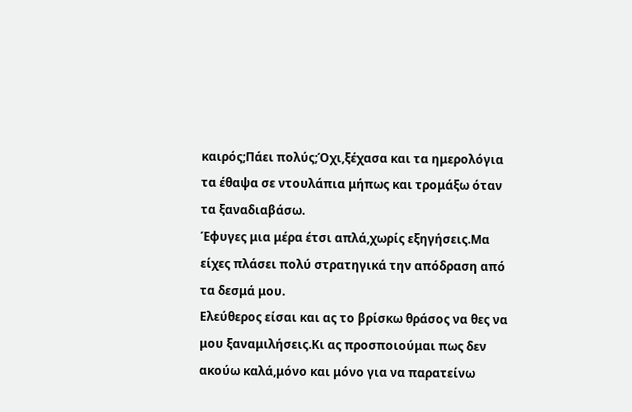καιρός;Πάει πολύς;Όχι,ξέχασα και τα ημερολόγια τα έθαψα σε ντουλάπια μήπως και τρομάξω όταν τα ξαναδιαβάσω.
Έφυγες μια μέρα έτσι απλά,χωρίς εξηγήσεις.Μα είχες πλάσει πολύ στρατηγικά την απόδραση από τα δεσμά μου.
Ελεύθερος είσαι και ας το βρίσκω θράσος να θες να μου ξαναμιλήσεις.Κι ας προσποιούμαι πως δεν ακούω καλά,μόνο και μόνο για να παρατείνω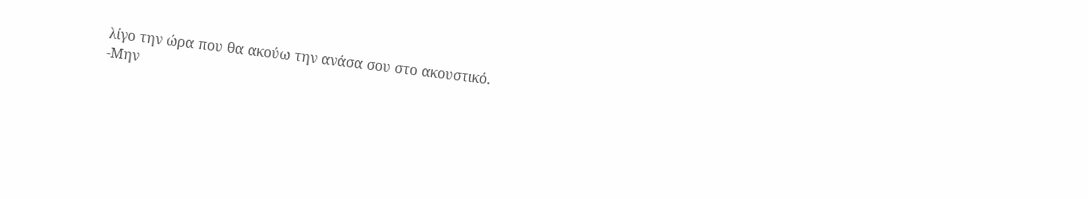λίγο την ώρα που θα ακούω την ανάσα σου στο ακουστικό.
-Μην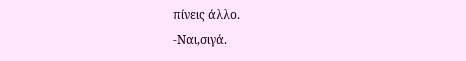πίνεις άλλο.
-Ναι,σιγά.